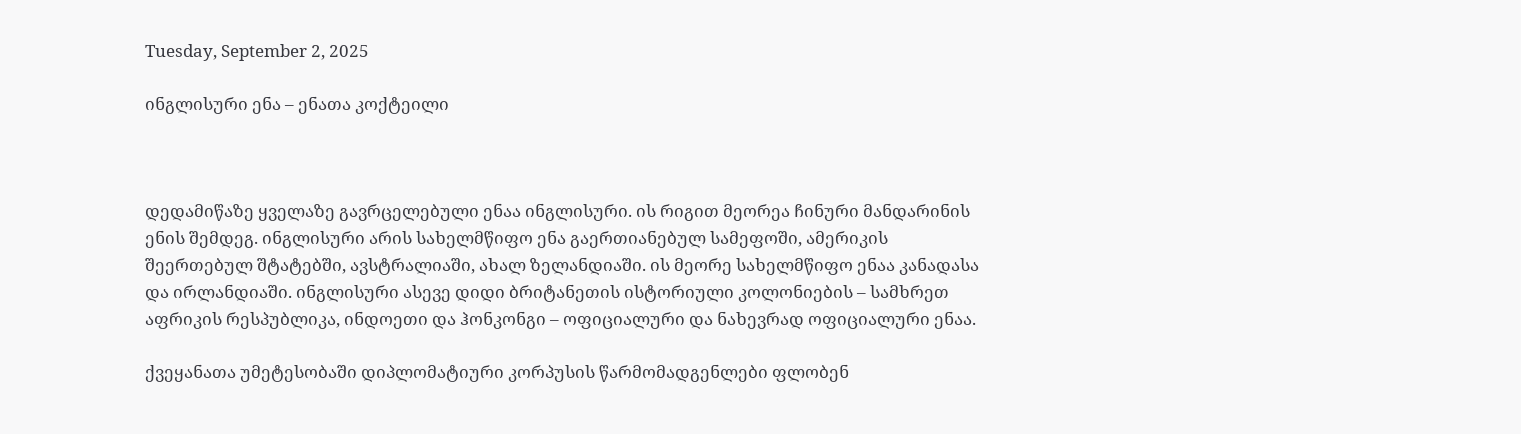Tuesday, September 2, 2025

ინგლისური ენა – ენათა კოქტეილი



დედამიწაზე ყველაზე გავრცელებული ენაა ინგლისური. ის რიგით მეორეა ჩინური მანდარინის ენის შემდეგ. ინგლისური არის სახელმწიფო ენა გაერთიანებულ სამეფოში, ამერიკის შეერთებულ შტატებში, ავსტრალიაში, ახალ ზელანდიაში. ის მეორე სახელმწიფო ენაა კანადასა და ირლანდიაში. ინგლისური ასევე დიდი ბრიტანეთის ისტორიული კოლონიების – სამხრეთ აფრიკის რესპუბლიკა, ინდოეთი და ჰონკონგი – ოფიციალური და ნახევრად ოფიციალური ენაა.

ქვეყანათა უმეტესობაში დიპლომატიური კორპუსის წარმომადგენლები ფლობენ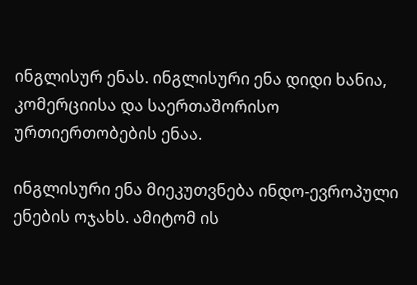ინგლისურ ენას. ინგლისური ენა დიდი ხანია, კომერციისა და საერთაშორისო ურთიერთობების ენაა.

ინგლისური ენა მიეკუთვნება ინდო-ევროპული ენების ოჯახს. ამიტომ ის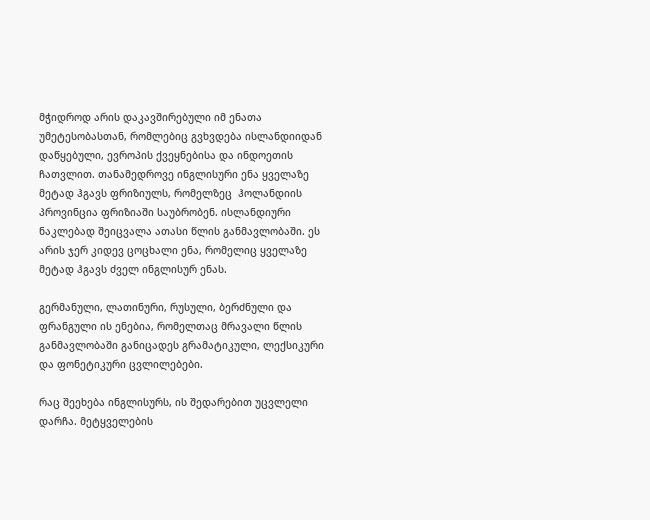მჭიდროდ არის დაკავშირებული იმ ენათა უმეტესობასთან, რომლებიც გვხვდება ისლანდიიდან დაწყებული, ევროპის ქვეყნებისა და ინდოეთის ჩათვლით. თანამედროვე ინგლისური ენა ყველაზე მეტად ჰგავს ფრიზიულს, რომელზეც  ჰოლანდიის პროვინცია ფრიზიაში საუბრობენ. ისლანდიური ნაკლებად შეიცვალა ათასი წლის განმავლობაში. ეს არის ჯერ კიდევ ცოცხალი ენა, რომელიც ყველაზე მეტად ჰგავს ძველ ინგლისურ ენას.

გერმანული, ლათინური, რუსული, ბერძნული და ფრანგული ის ენებია, რომელთაც მრავალი წლის განმავლობაში განიცადეს გრამატიკული, ლექსიკური და ფონეტიკური ცვლილებები.

რაც შეეხება ინგლისურს, ის შედარებით უცვლელი დარჩა. მეტყველების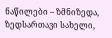ნაწილები – ზმნიზედა, ზედსართავი სახელი,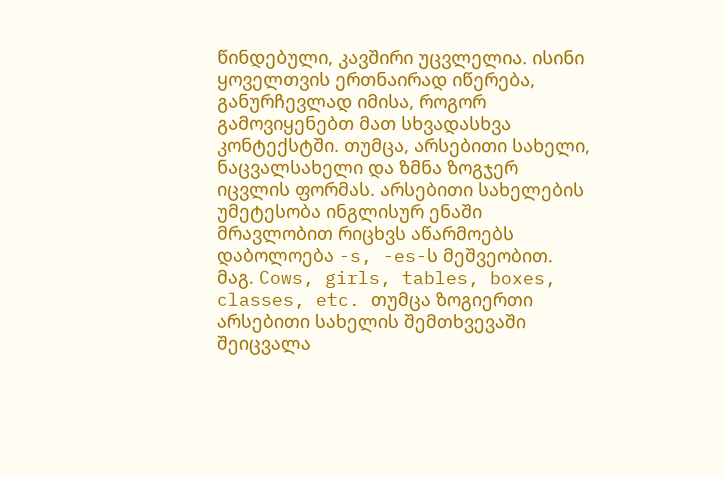წინდებული, კავშირი უცვლელია. ისინი ყოველთვის ერთნაირად იწერება, განურჩევლად იმისა, როგორ გამოვიყენებთ მათ სხვადასხვა კონტექსტში. თუმცა, არსებითი სახელი, ნაცვალსახელი და ზმნა ზოგჯერ იცვლის ფორმას. არსებითი სახელების უმეტესობა ინგლისურ ენაში მრავლობით რიცხვს აწარმოებს დაბოლოება -s, -es-ს მეშვეობით. მაგ. Cows, girls, tables, boxes, classes, etc. თუმცა ზოგიერთი არსებითი სახელის შემთხვევაში შეიცვალა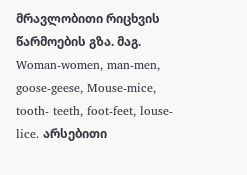მრავლობითი რიცხვის წარმოების გზა. მაგ. Woman-women, man-men, goose-geese, Mouse-mice, tooth- teeth, foot-feet, louse-lice. არსებითი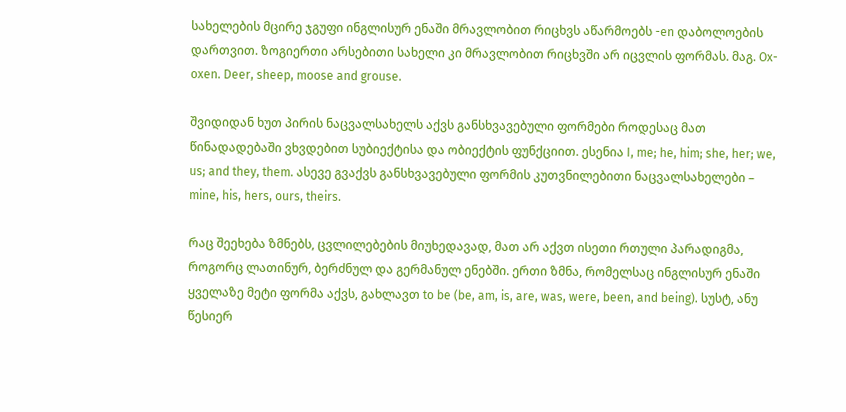სახელების მცირე ჯგუფი ინგლისურ ენაში მრავლობით რიცხვს აწარმოებს -en დაბოლოების დართვით. ზოგიერთი არსებითი სახელი კი მრავლობით რიცხვში არ იცვლის ფორმას. მაგ. Ox-oxen. Deer, sheep, moose and grouse.

შვიდიდან ხუთ პირის ნაცვალსახელს აქვს განსხვავებული ფორმები როდესაც მათ წინადადებაში ვხვდებით სუბიექტისა და ობიექტის ფუნქციით. ესენია I, me; he, him; she, her; we, us; and they, them. ასევე გვაქვს განსხვავებული ფორმის კუთვნილებითი ნაცვალსახელები – mine, his, hers, ours, theirs.

რაც შეეხება ზმნებს, ცვლილებების მიუხედავად, მათ არ აქვთ ისეთი რთული პარადიგმა, როგორც ლათინურ, ბერძნულ და გერმანულ ენებში. ერთი ზმნა, რომელსაც ინგლისურ ენაში ყველაზე მეტი ფორმა აქვს, გახლავთ to be (be, am, is, are, was, were, been, and being). სუსტ, ანუ წესიერ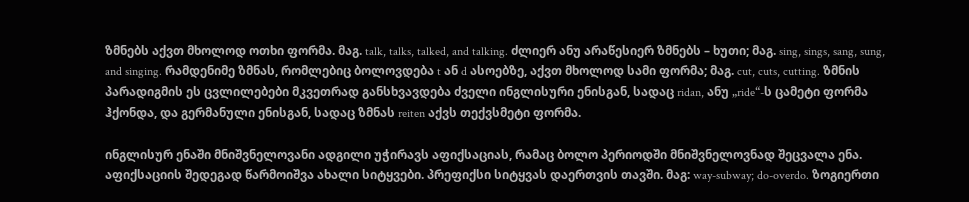ზმნებს აქვთ მხოლოდ ოთხი ფორმა. მაგ. talk, talks, talked, and talking. ძლიერ ანუ არაწესიერ ზმნებს – ხუთი; მაგ. sing, sings, sang, sung, and singing. რამდენიმე ზმნას, რომლებიც ბოლოვდება t ან d ასოებზე, აქვთ მხოლოდ სამი ფორმა; მაგ. cut, cuts, cutting. ზმნის პარადიგმის ეს ცვლილებები მკვეთრად განსხვავდება ძველი ინგლისური ენისგან, სადაც ridan, ანუ „ride“-ს ცამეტი ფორმა ჰქონდა, და გერმანული ენისგან, სადაც ზმნას reiten აქვს თექვსმეტი ფორმა.

ინგლისურ ენაში მნიშვნელოვანი ადგილი უჭირავს აფიქსაციას, რამაც ბოლო პერიოდში მნიშვნელოვნად შეცვალა ენა. აფიქსაციის შედეგად წარმოიშვა ახალი სიტყვები. პრეფიქსი სიტყვას დაერთვის თავში. მაგ: way-subway; do-overdo. ზოგიერთი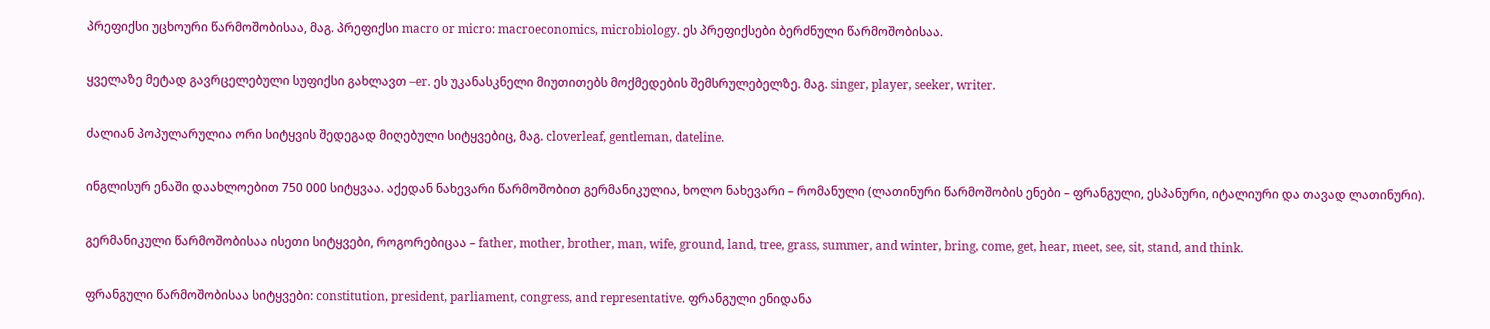პრეფიქსი უცხოური წარმოშობისაა, მაგ. პრეფიქსი macro or micro: macroeconomics, microbiology. ეს პრეფიქსები ბერძნული წარმოშობისაა.

ყველაზე მეტად გავრცელებული სუფიქსი გახლავთ –er. ეს უკანასკნელი მიუთითებს მოქმედების შემსრულებელზე. მაგ. singer, player, seeker, writer.

ძალიან პოპულარულია ორი სიტყვის შედეგად მიღებული სიტყვებიც, მაგ. cloverleaf, gentleman, dateline.

ინგლისურ ენაში დაახლოებით 750 000 სიტყვაა. აქედან ნახევარი წარმოშობით გერმანიკულია, ხოლო ნახევარი – რომანული (ლათინური წარმოშობის ენები – ფრანგული, ესპანური, იტალიური და თავად ლათინური).

გერმანიკული წარმოშობისაა ისეთი სიტყვები, როგორებიცაა – father, mother, brother, man, wife, ground, land, tree, grass, summer, and winter, bring, come, get, hear, meet, see, sit, stand, and think.

ფრანგული წარმოშობისაა სიტყვები: constitution, president, parliament, congress, and representative. ფრანგული ენიდანა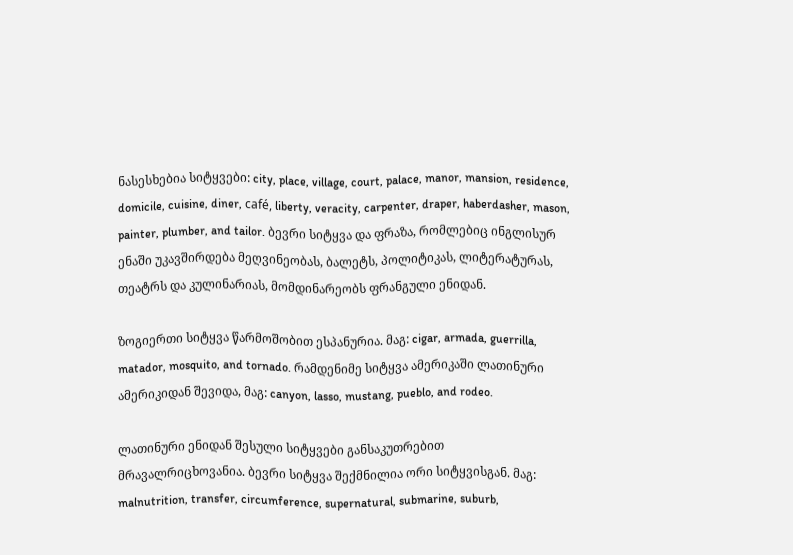ნასესხებია სიტყვები: city, place, village, court, palace, manor, mansion, residence, domicile, cuisine, diner, café, liberty, veracity, carpenter, draper, haberdasher, mason, painter, plumber, and tailor. ბევრი სიტყვა და ფრაზა, რომლებიც ინგლისურ ენაში უკავშირდება მეღვინეობას, ბალეტს, პოლიტიკას, ლიტერატურას, თეატრს და კულინარიას, მომდინარეობს ფრანგული ენიდან.

ზოგიერთი სიტყვა წარმოშობით ესპანურია. მაგ: cigar, armada, guerrilla, matador, mosquito, and tornado. რამდენიმე სიტყვა ამერიკაში ლათინური ამერიკიდან შევიდა, მაგ: canyon, lasso, mustang, pueblo, and rodeo.

ლათინური ენიდან შესული სიტყვები განსაკუთრებით მრავალრიცხოვანია. ბევრი სიტყვა შექმნილია ორი სიტყვისგან. მაგ: malnutrition, transfer, circumference, supernatural, submarine, suburb,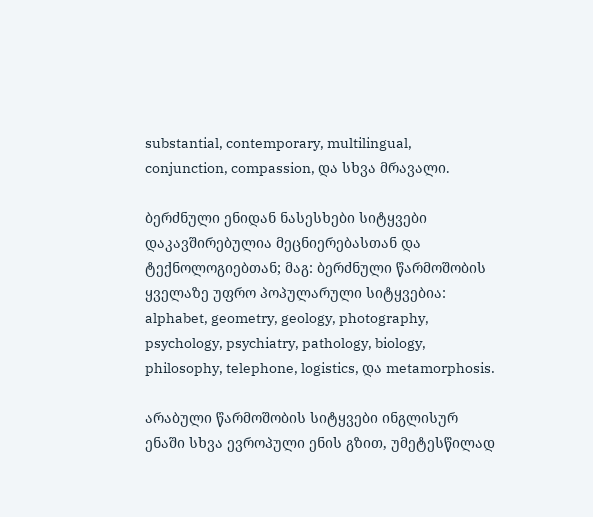substantial, contemporary, multilingual, conjunction, compassion, და სხვა მრავალი.

ბერძნული ენიდან ნასესხები სიტყვები დაკავშირებულია მეცნიერებასთან და ტექნოლოგიებთან; მაგ: ბერძნული წარმოშობის ყველაზე უფრო პოპულარული სიტყვებია: alphabet, geometry, geology, photography, psychology, psychiatry, pathology, biology, philosophy, telephone, logistics, და metamorphosis.

არაბული წარმოშობის სიტყვები ინგლისურ ენაში სხვა ევროპული ენის გზით, უმეტესწილად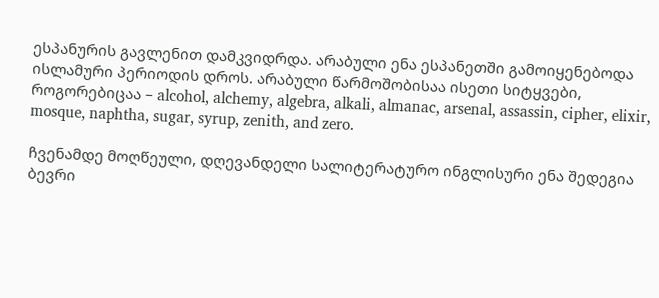ესპანურის გავლენით დამკვიდრდა. არაბული ენა ესპანეთში გამოიყენებოდა ისლამური პერიოდის დროს. არაბული წარმოშობისაა ისეთი სიტყვები, როგორებიცაა – alcohol, alchemy, algebra, alkali, almanac, arsenal, assassin, cipher, elixir, mosque, naphtha, sugar, syrup, zenith, and zero.

ჩვენამდე მოღწეული, დღევანდელი სალიტერატურო ინგლისური ენა შედეგია ბევრი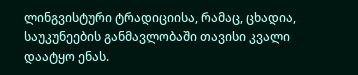ლინგვისტური ტრადიციისა, რამაც, ცხადია, საუკუნეების განმავლობაში თავისი კვალი დაატყო ენას.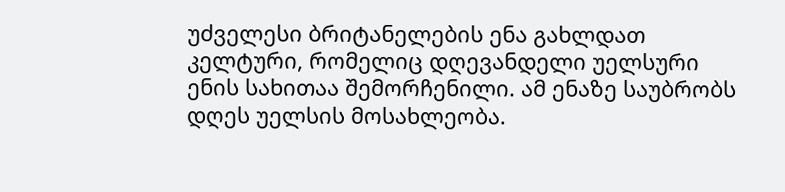უძველესი ბრიტანელების ენა გახლდათ კელტური, რომელიც დღევანდელი უელსური ენის სახითაა შემორჩენილი. ამ ენაზე საუბრობს დღეს უელსის მოსახლეობა.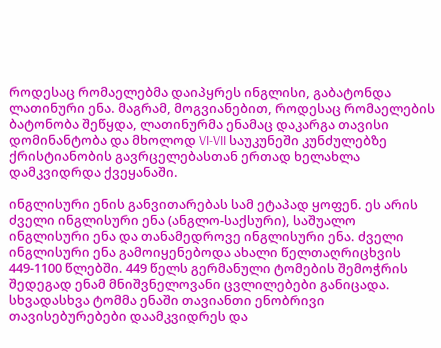როდესაც რომაელებმა დაიპყრეს ინგლისი, გაბატონდა ლათინური ენა. მაგრამ, მოგვიანებით, როდესაც რომაელების ბატონობა შეწყდა, ლათინურმა ენამაც დაკარგა თავისი დომინანტობა და მხოლოდ VI-VII საუკუნეში კუნძულებზე ქრისტიანობის გავრცელებასთან ერთად ხელახლა დამკვიდრდა ქვეყანაში.

ინგლისური ენის განვითარებას სამ ეტაპად ყოფენ. ეს არის ძველი ინგლისური ენა (ანგლო-საქსური), საშუალო ინგლისური ენა და თანამედროვე ინგლისური ენა. ძველი ინგლისური ენა გამოიყენებოდა ახალი წელთაღრიცხვის 449-1100 წლებში. 449 წელს გერმანული ტომების შემოჭრის შედეგად ენამ მნიშვნელოვანი ცვლილებები განიცადა. სხვადასხვა ტომმა ენაში თავიანთი ენობრივი თავისებურებები დაამკვიდრეს და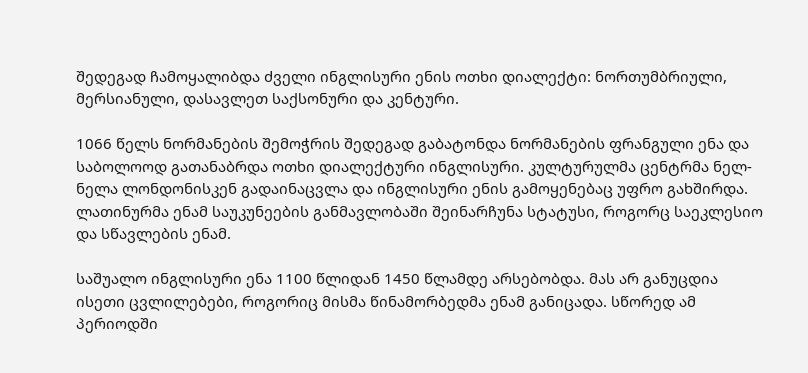შედეგად ჩამოყალიბდა ძველი ინგლისური ენის ოთხი დიალექტი: ნორთუმბრიული, მერსიანული, დასავლეთ საქსონური და კენტური.

1066 წელს ნორმანების შემოჭრის შედეგად გაბატონდა ნორმანების ფრანგული ენა და საბოლოოდ გათანაბრდა ოთხი დიალექტური ინგლისური. კულტურულმა ცენტრმა ნელ-ნელა ლონდონისკენ გადაინაცვლა და ინგლისური ენის გამოყენებაც უფრო გახშირდა. ლათინურმა ენამ საუკუნეების განმავლობაში შეინარჩუნა სტატუსი, როგორც საეკლესიო და სწავლების ენამ.

საშუალო ინგლისური ენა 1100 წლიდან 1450 წლამდე არსებობდა. მას არ განუცდია ისეთი ცვლილებები, როგორიც მისმა წინამორბედმა ენამ განიცადა. სწორედ ამ პერიოდში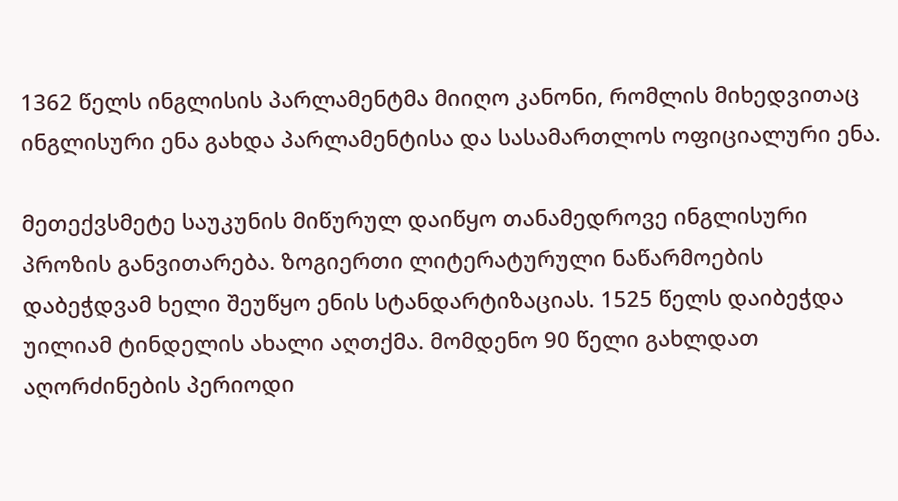1362 წელს ინგლისის პარლამენტმა მიიღო კანონი, რომლის მიხედვითაც ინგლისური ენა გახდა პარლამენტისა და სასამართლოს ოფიციალური ენა.

მეთექვსმეტე საუკუნის მიწურულ დაიწყო თანამედროვე ინგლისური პროზის განვითარება. ზოგიერთი ლიტერატურული ნაწარმოების დაბეჭდვამ ხელი შეუწყო ენის სტანდარტიზაციას. 1525 წელს დაიბეჭდა უილიამ ტინდელის ახალი აღთქმა. მომდენო 90 წელი გახლდათ აღორძინების პერიოდი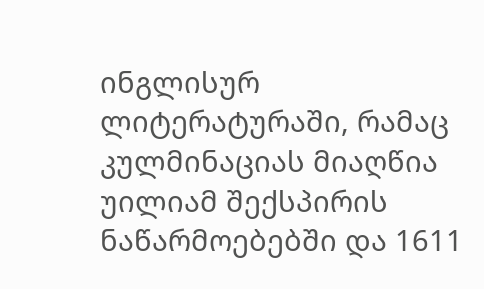ინგლისურ ლიტერატურაში, რამაც კულმინაციას მიაღწია უილიამ შექსპირის ნაწარმოებებში და 1611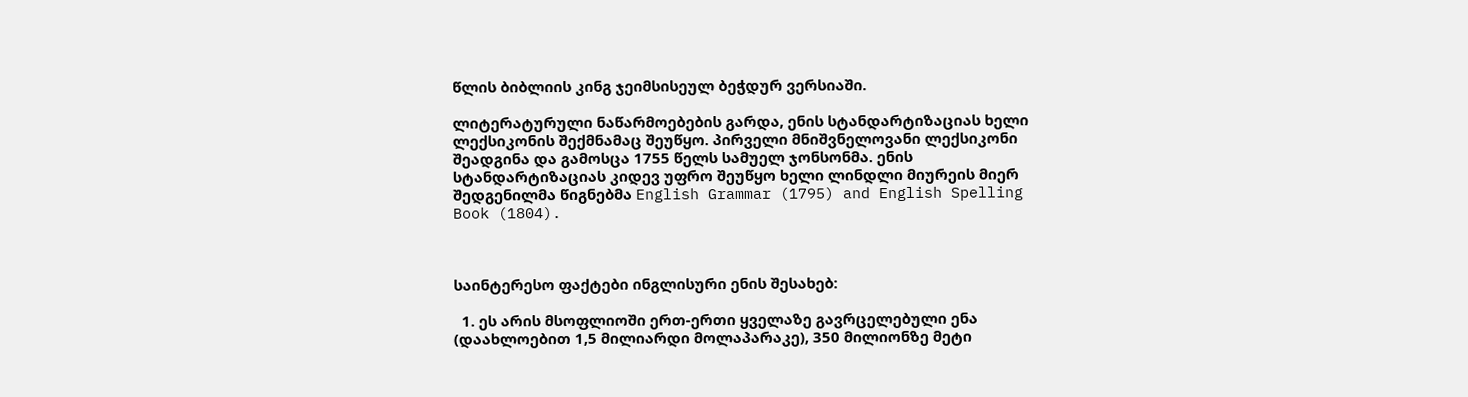წლის ბიბლიის კინგ ჯეიმსისეულ ბეჭდურ ვერსიაში.

ლიტერატურული ნაწარმოებების გარდა, ენის სტანდარტიზაციას ხელი ლექსიკონის შექმნამაც შეუწყო. პირველი მნიშვნელოვანი ლექსიკონი შეადგინა და გამოსცა 1755 წელს სამუელ ჯონსონმა. ენის სტანდარტიზაციას კიდევ უფრო შეუწყო ხელი ლინდლი მიურეის მიერ შედგენილმა წიგნებმა English Grammar (1795) and English Spelling Book (1804).



საინტერესო ფაქტები ინგლისური ენის შესახებ:

  1. ეს არის მსოფლიოში ერთ-ერთი ყველაზე გავრცელებული ენა (დაახლოებით 1,5 მილიარდი მოლაპარაკე), 350 მილიონზე მეტი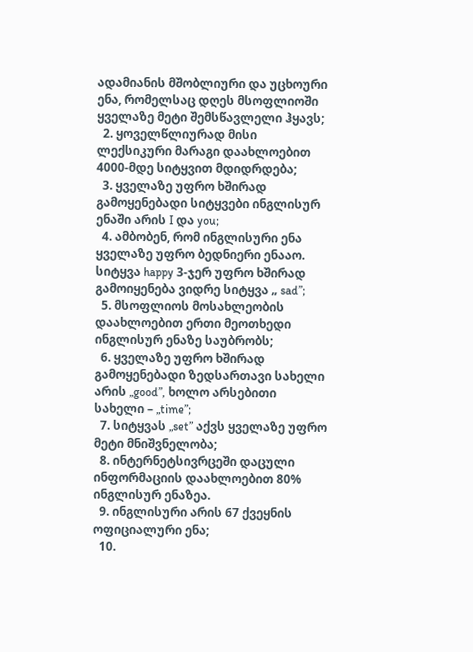ადამიანის მშობლიური და უცხოური ენა, რომელსაც დღეს მსოფლიოში ყველაზე მეტი შემსწავლელი ჰყავს;
  2. ყოველწლიურად მისი ლექსიკური მარაგი დაახლოებით 4000-მდე სიტყვით მდიდრდება;
  3. ყველაზე უფრო ხშირად გამოყენებადი სიტყვები ინგლისურ ენაში არის I და you;
  4. ამბობენ, რომ ინგლისური ენა ყველაზე უფრო ბედნიერი ენააო. სიტყვა happy 3-ჯერ უფრო ხშირად გამოიყენება ვიდრე სიტყვა „ sad”;
  5. მსოფლიოს მოსახლეობის დაახლოებით ერთი მეოთხედი ინგლისურ ენაზე საუბრობს;
  6. ყველაზე უფრო ხშირად გამოყენებადი ზედსართავი სახელი არის „good”, ხოლო არსებითი სახელი – „time”;
  7. სიტყვას „set” აქვს ყველაზე უფრო მეტი მნიშვნელობა;
  8. ინტერნეტსივრცეში დაცული ინფორმაციის დაახლოებით 80% ინგლისურ ენაზეა.
  9. ინგლისური არის 67 ქვეყნის ოფიციალური ენა;
  10.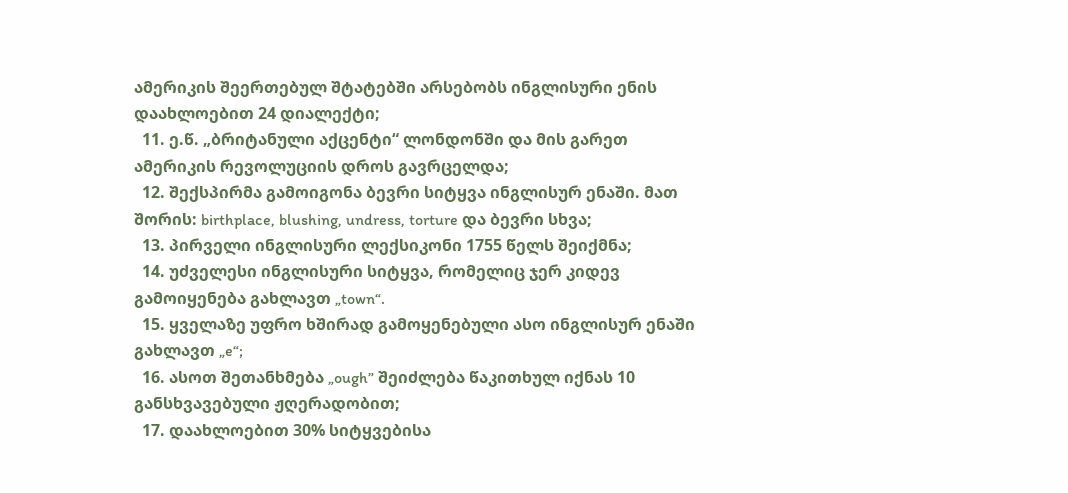ამერიკის შეერთებულ შტატებში არსებობს ინგლისური ენის დაახლოებით 24 დიალექტი;
  11. ე.წ. „ბრიტანული აქცენტი“ ლონდონში და მის გარეთ ამერიკის რევოლუციის დროს გავრცელდა;
  12. შექსპირმა გამოიგონა ბევრი სიტყვა ინგლისურ ენაში. მათ შორის: birthplace, blushing, undress, torture და ბევრი სხვა;
  13. პირველი ინგლისური ლექსიკონი 1755 წელს შეიქმნა;
  14. უძველესი ინგლისური სიტყვა, რომელიც ჯერ კიდევ გამოიყენება გახლავთ „town“.
  15. ყველაზე უფრო ხშირად გამოყენებული ასო ინგლისურ ენაში გახლავთ „e“;
  16. ასოთ შეთანხმება „ough” შეიძლება წაკითხულ იქნას 10 განსხვავებული ჟღერადობით;
  17. დაახლოებით 30% სიტყვებისა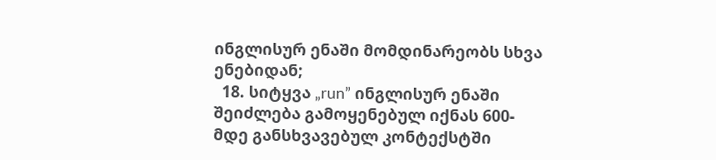ინგლისურ ენაში მომდინარეობს სხვა ენებიდან;
  18. სიტყვა „run” ინგლისურ ენაში შეიძლება გამოყენებულ იქნას 600-მდე განსხვავებულ კონტექსტში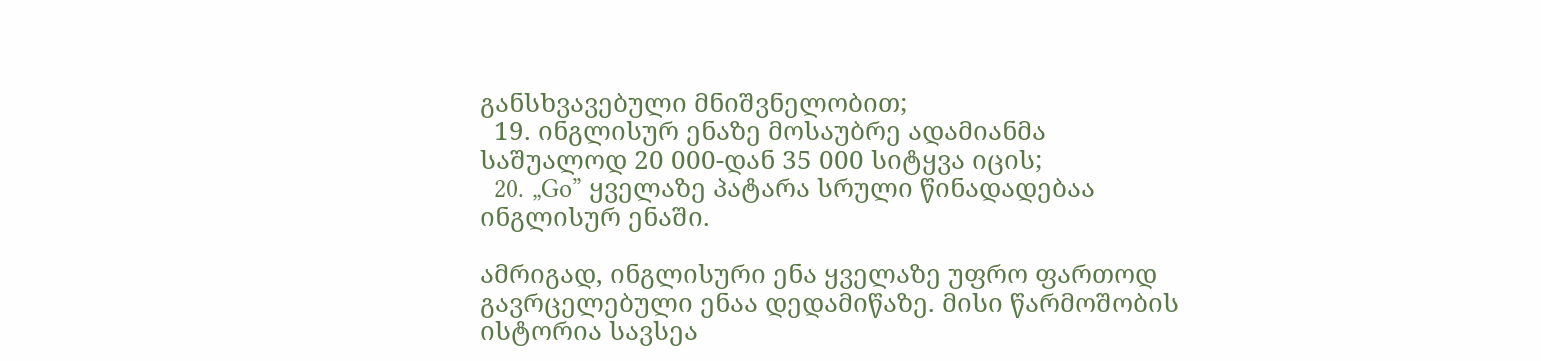განსხვავებული მნიშვნელობით;
  19. ინგლისურ ენაზე მოსაუბრე ადამიანმა საშუალოდ 20 000-დან 35 000 სიტყვა იცის;
  20. „Go” ყველაზე პატარა სრული წინადადებაა ინგლისურ ენაში.

ამრიგად, ინგლისური ენა ყველაზე უფრო ფართოდ გავრცელებული ენაა დედამიწაზე. მისი წარმოშობის ისტორია სავსეა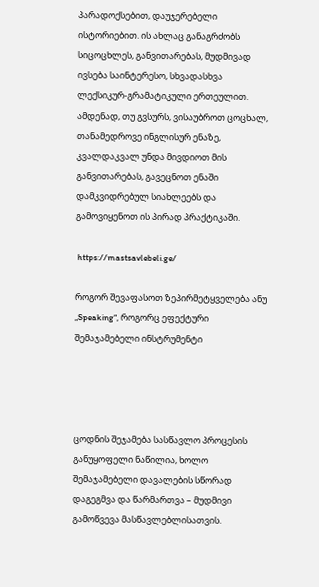პარადოქსებით, დაუჯერებელი ისტორიებით. ის ახლაც განაგრძობს სიცოცხლეს, განვითარებას, მუდმივად ივსება საინტერესო, სხვადასხვა ლექსიკურ-გრამატიკული ერთეულით. ამდენად, თუ გვსურს, ვისაუბროთ ცოცხალ, თანამედროვე ინგლისურ ენაზე, კვალდაკვალ უნდა მივდიოთ მის განვითარებას, გავეცნოთ ენაში დამკვიდრებულ სიახლეებს და გამოვიყენოთ ის პირად პრაქტიკაში.

 https://mastsavlebeli.ge/

როგორ შევაფასოთ ზეპირმეტყველება ანუ „Speaking“, როგორც ეფექტური შემაჯამებელი ინსტრუმენტი




ცოდნის შეჯამება სასწავლო პროცესის განუყოფელი ნაწილია, ხოლო შემაჯამებელი დავალების სწორად დაგეგმვა და წარმართვა – მუდმივი გამოწვევა მასწავლებლისათვის.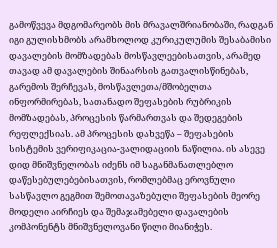გამოწვევა მდგომარეობს მის მრავალშრიანობაში, რადგან იგი გულისხმობს არამხოლოდ კურიკულუმის შესაბამისი დავალების მომზადებას მოსწავლეებისათვის, არამედ თავად ამ დავალების შინაარსის გათვალისწინებას, გარემოს შერჩევას, მოსწავლეთა/მშობელთა ინფორმირებას, სათანადო შეფასების რუბრიკის მომზადებას, პროცესის წარმართვას და შედეგების რეფლექსიას. ამ პროცესის დახვეწა – შეფასების სისტემის ვერიფიკაცია-ვალიდაციის ნაწილია. ის ასევე დიდ მნიშვნელობას იძენს იმ საგანმანათლებლო დაწესებულებებისათვის, რომლებმაც ეროვნული სასწავლო გეგმით შემოთავაზებული შეფასების მეორე მოდელი აირჩიეს და შემაჯამებელი დავალების კომპონენტს მნიშვნელოვანი წილი მიანიჭეს.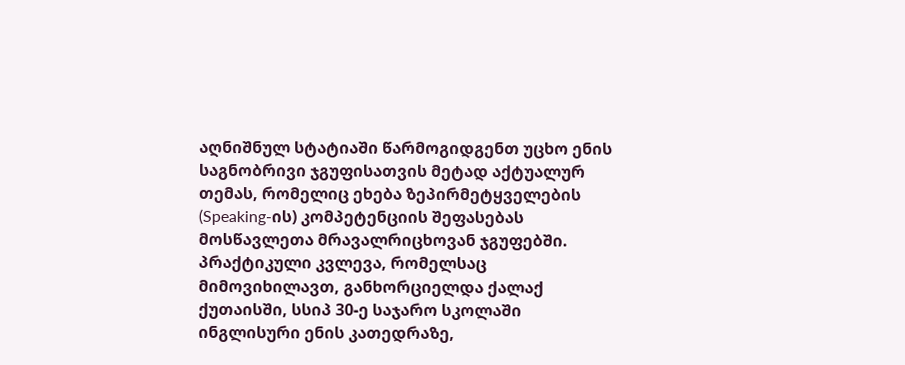აღნიშნულ სტატიაში წარმოგიდგენთ უცხო ენის საგნობრივი ჯგუფისათვის მეტად აქტუალურ თემას, რომელიც ეხება ზეპირმეტყველების (Speaking-ის) კომპეტენციის შეფასებას მოსწავლეთა მრავალრიცხოვან ჯგუფებში. პრაქტიკული კვლევა, რომელსაც მიმოვიხილავთ, განხორციელდა ქალაქ ქუთაისში, სსიპ 30-ე საჯარო სკოლაში ინგლისური ენის კათედრაზე,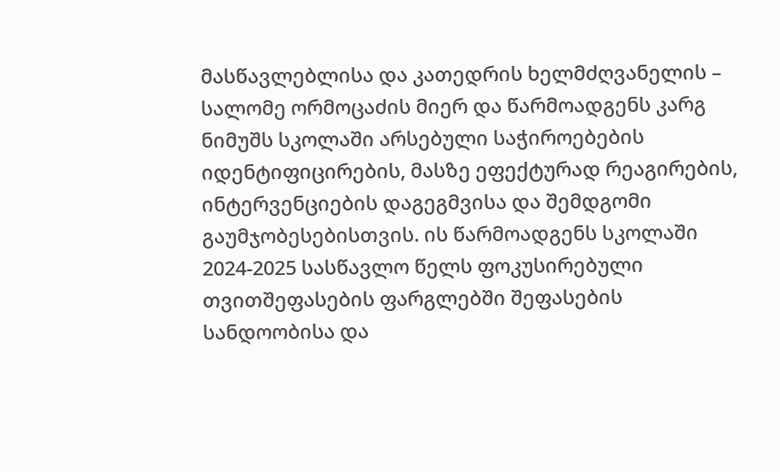მასწავლებლისა და კათედრის ხელმძღვანელის – სალომე ორმოცაძის მიერ და წარმოადგენს კარგ ნიმუშს სკოლაში არსებული საჭიროებების იდენტიფიცირების, მასზე ეფექტურად რეაგირების, ინტერვენციების დაგეგმვისა და შემდგომი გაუმჯობესებისთვის. ის წარმოადგენს სკოლაში 2024-2025 სასწავლო წელს ფოკუსირებული თვითშეფასების ფარგლებში შეფასების სანდოობისა და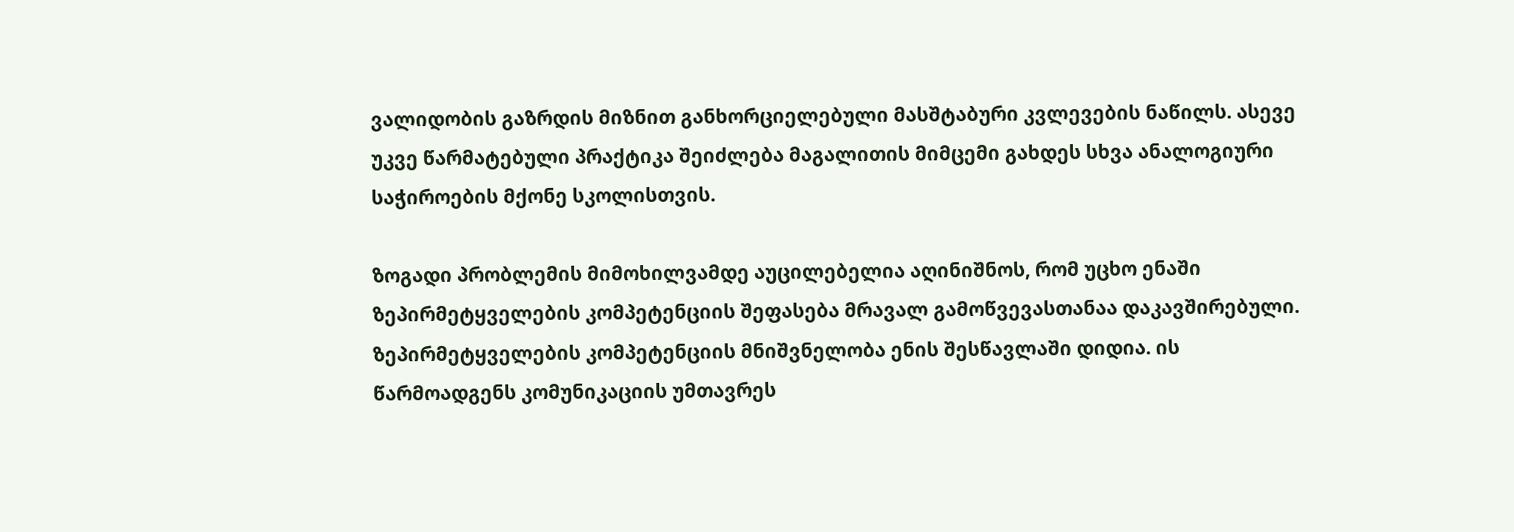ვალიდობის გაზრდის მიზნით განხორციელებული მასშტაბური კვლევების ნაწილს. ასევე უკვე წარმატებული პრაქტიკა შეიძლება მაგალითის მიმცემი გახდეს სხვა ანალოგიური საჭიროების მქონე სკოლისთვის.

ზოგადი პრობლემის მიმოხილვამდე აუცილებელია აღინიშნოს, რომ უცხო ენაში ზეპირმეტყველების კომპეტენციის შეფასება მრავალ გამოწვევასთანაა დაკავშირებული. ზეპირმეტყველების კომპეტენციის მნიშვნელობა ენის შესწავლაში დიდია. ის წარმოადგენს კომუნიკაციის უმთავრეს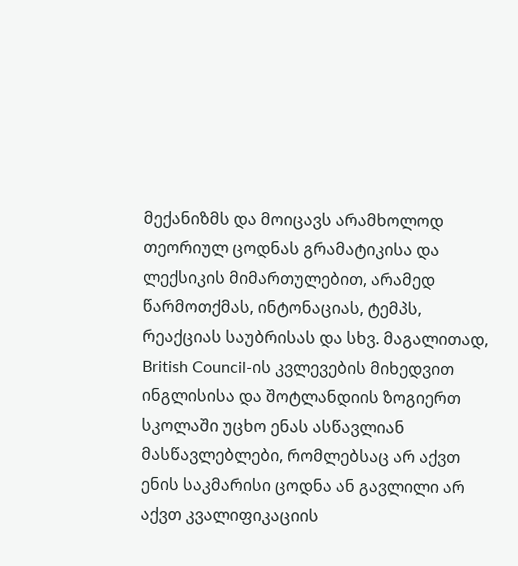მექანიზმს და მოიცავს არამხოლოდ თეორიულ ცოდნას გრამატიკისა და ლექსიკის მიმართულებით, არამედ წარმოთქმას, ინტონაციას, ტემპს, რეაქციას საუბრისას და სხვ. მაგალითად, British Council-ის კვლევების მიხედვით ინგლისისა და შოტლანდიის ზოგიერთ სკოლაში უცხო ენას ასწავლიან მასწავლებლები, რომლებსაც არ აქვთ ენის საკმარისი ცოდნა ან გავლილი არ აქვთ კვალიფიკაციის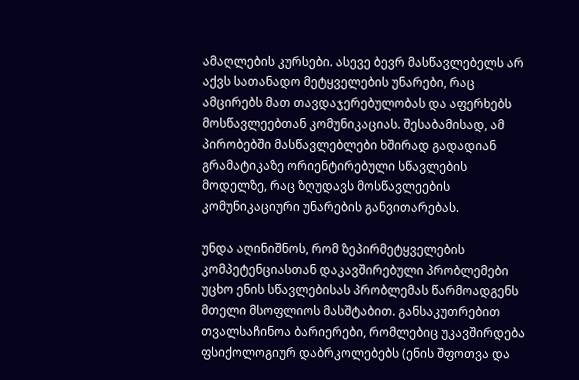ამაღლების კურსები. ასევე ბევრ მასწავლებელს არ აქვს სათანადო მეტყველების უნარები, რაც ამცირებს მათ თავდაჯერებულობას და აფერხებს მოსწავლეებთან კომუნიკაციას. შესაბამისად, ამ პირობებში მასწავლებლები ხშირად გადადიან გრამატიკაზე ორიენტირებული სწავლების მოდელზე, რაც ზღუდავს მოსწავლეების კომუნიკაციური უნარების განვითარებას.

უნდა აღინიშნოს, რომ ზეპირმეტყველების კომპეტენციასთან დაკავშირებული პრობლემები უცხო ენის სწავლებისას პრობლემას წარმოადგენს მთელი მსოფლიოს მასშტაბით. განსაკუთრებით თვალსაჩინოა ბარიერები, რომლებიც უკავშირდება ფსიქოლოგიურ დაბრკოლებებს (ენის შფოთვა და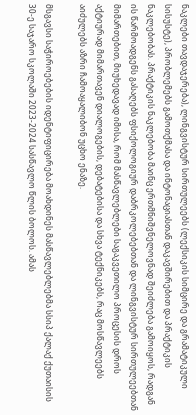ნაკლები თავდაჯერება), ლინგვისტურ სირთულეებს (ლექსიკის სიმცირე და გრამატიკული სისუსტე), პრობლემებს გამოთქმასა და ინტონაციასთან დაკავშირებით და პრაქტიკის ნაკლებობას. პრაქტიკის ნაკლებობა მაინც ერთმნიშვნელოვნად შეიძლება გამოიყოს, რადგან ის წარმოადგენს გასაღებს ფსიქოლოგიურ დაბრკოლებებთან და ლინგვისტურ სირთულეებთან მიმართებით, მიუხედავად იმისა, რომ მასწავლებლები საგაკვეთილო პროცესის დროს აქტიურად მიმართავენ დიალოგების, დებატებისა და სხვა ტექნიკებს, რაც მოსწავლეებს აიძულებს აზრი ჩამოაყალიბონ უცხო ენაზე.

მსგავსი საჭიროებების იდენტიფიცირება მოახდინეს მასწავლებლებმა სსიპ ქალაქ ქუთაისის 30-ე საჯარო სკოლაში 2023-2024 სასწავლო წლის ბოლოს. ამას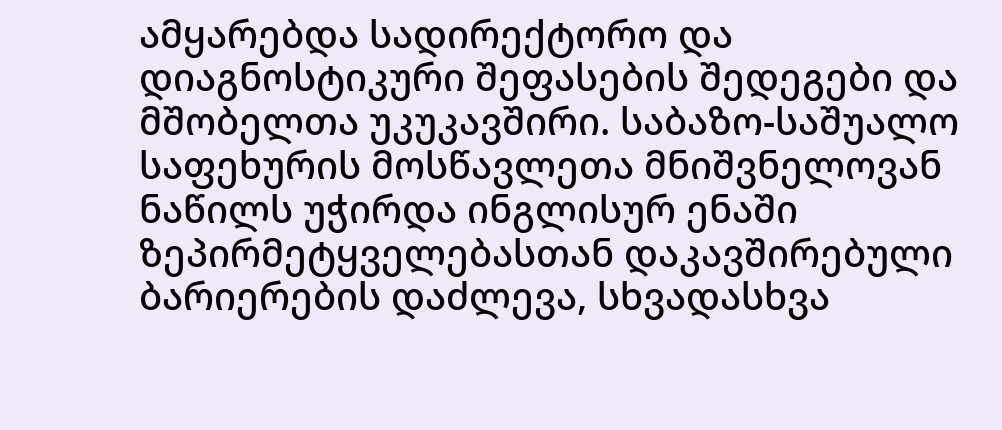ამყარებდა სადირექტორო და დიაგნოსტიკური შეფასების შედეგები და მშობელთა უკუკავშირი. საბაზო-საშუალო საფეხურის მოსწავლეთა მნიშვნელოვან ნაწილს უჭირდა ინგლისურ ენაში ზეპირმეტყველებასთან დაკავშირებული ბარიერების დაძლევა, სხვადასხვა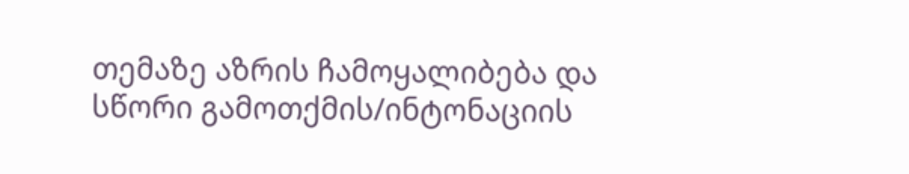თემაზე აზრის ჩამოყალიბება და სწორი გამოთქმის/ინტონაციის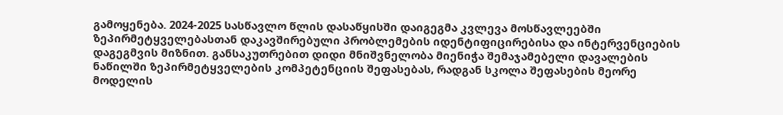გამოყენება. 2024-2025 სასწავლო წლის დასაწყისში დაიგეგმა კვლევა მოსწავლეებში ზეპირმეტყველებასთან დაკავშირებული პრობლემების იდენტიფიცირებისა და ინტერვენციების დაგეგმვის მიზნით. განსაკუთრებით დიდი მნიშვნელობა მიენიჭა შემაჯამებელი დავალების ნაწილში ზეპირმეტყველების კომპეტენციის შეფასებას, რადგან სკოლა შეფასების მეორე მოდელის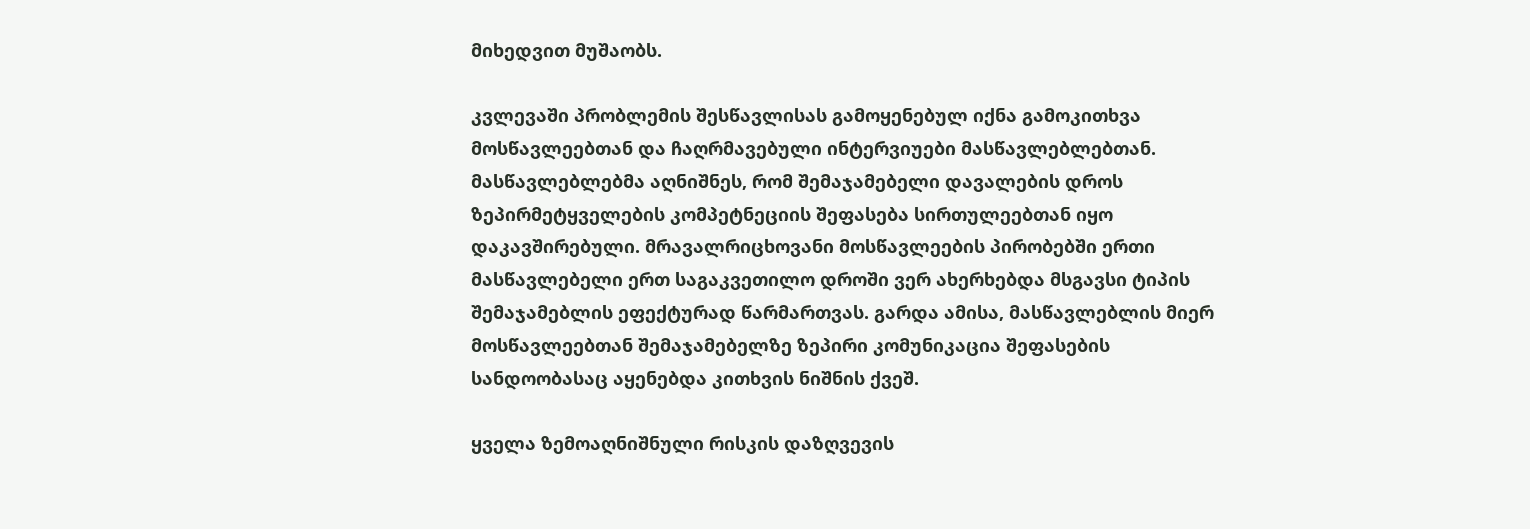მიხედვით მუშაობს.

კვლევაში პრობლემის შესწავლისას გამოყენებულ იქნა გამოკითხვა მოსწავლეებთან და ჩაღრმავებული ინტერვიუები მასწავლებლებთან. მასწავლებლებმა აღნიშნეს, რომ შემაჯამებელი დავალების დროს ზეპირმეტყველების კომპეტნეციის შეფასება სირთულეებთან იყო დაკავშირებული. მრავალრიცხოვანი მოსწავლეების პირობებში ერთი მასწავლებელი ერთ საგაკვეთილო დროში ვერ ახერხებდა მსგავსი ტიპის შემაჯამებლის ეფექტურად წარმართვას. გარდა ამისა, მასწავლებლის მიერ მოსწავლეებთან შემაჯამებელზე ზეპირი კომუნიკაცია შეფასების სანდოობასაც აყენებდა კითხვის ნიშნის ქვეშ.

ყველა ზემოაღნიშნული რისკის დაზღვევის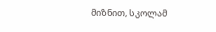მიზნით, სკოლამ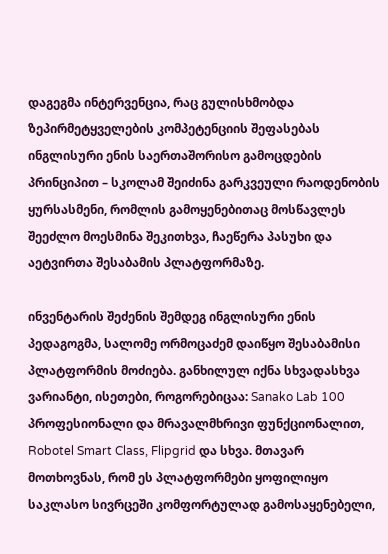დაგეგმა ინტერვენცია, რაც გულისხმობდა ზეპირმეტყველების კომპეტენციის შეფასებას ინგლისური ენის საერთაშორისო გამოცდების პრინციპით – სკოლამ შეიძინა გარკვეული რაოდენობის ყურსასმენი, რომლის გამოყენებითაც მოსწავლეს შეეძლო მოესმინა შეკითხვა, ჩაეწერა პასუხი და აეტვირთა შესაბამის პლატფორმაზე.

ინვენტარის შეძენის შემდეგ ინგლისური ენის პედაგოგმა, სალომე ორმოცაძემ დაიწყო შესაბამისი პლატფორმის მოძიება. განხილულ იქნა სხვადასხვა ვარიანტი, ისეთები, როგორებიცაა: Sanako Lab 100 პროფესიონალი და მრავალმხრივი ფუნქციონალით, Robotel Smart Class, Flipgrid და სხვა. მთავარ მოთხოვნას, რომ ეს პლატფორმები ყოფილიყო საკლასო სივრცეში კომფორტულად გამოსაყენებელი,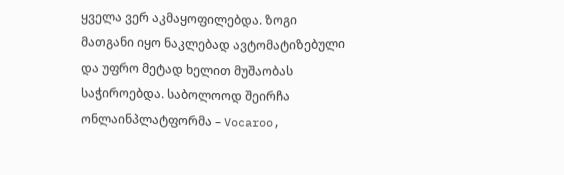ყველა ვერ აკმაყოფილებდა. ზოგი მათგანი იყო ნაკლებად ავტომატიზებული და უფრო მეტად ხელით მუშაობას საჭიროებდა. საბოლოოდ შეირჩა ონლაინპლატფორმა – Vocaroo,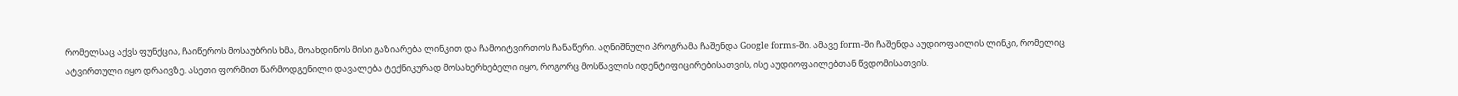რომელსაც აქვს ფუნქცია, ჩაიწეროს მოსაუბრის ხმა, მოახდინოს მისი გაზიარება ლინკით და ჩამოიტვირთოს ჩანაწერი. აღნიშნული პროგრამა ჩაშენდა Google forms-ში. ამავე form-ში ჩაშენდა აუდიოფაილის ლინკი, რომელიც ატვირთული იყო დრაივზე. ასეთი ფორმით წარმოდგენილი დავალება ტექნიკურად მოსახერხებელი იყო, როგორც მოსწავლის იდენტიფიცირებისათვის, ისე აუდიოფაილებთან წვდომისათვის.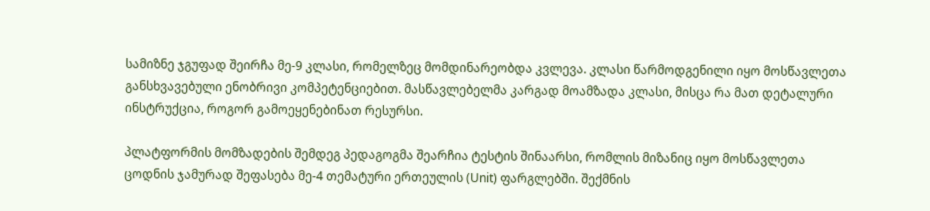სამიზნე ჯგუფად შეირჩა მე-9 კლასი, რომელზეც მომდინარეობდა კვლევა. კლასი წარმოდგენილი იყო მოსწავლეთა განსხვავებული ენობრივი კომპეტენციებით. მასწავლებელმა კარგად მოამზადა კლასი, მისცა რა მათ დეტალური ინსტრუქცია, როგორ გამოეყენებინათ რესურსი.

პლატფორმის მომზადების შემდეგ პედაგოგმა შეარჩია ტესტის შინაარსი, რომლის მიზანიც იყო მოსწავლეთა ცოდნის ჯამურად შეფასება მე-4 თემატური ერთეულის (Unit) ფარგლებში. შექმნის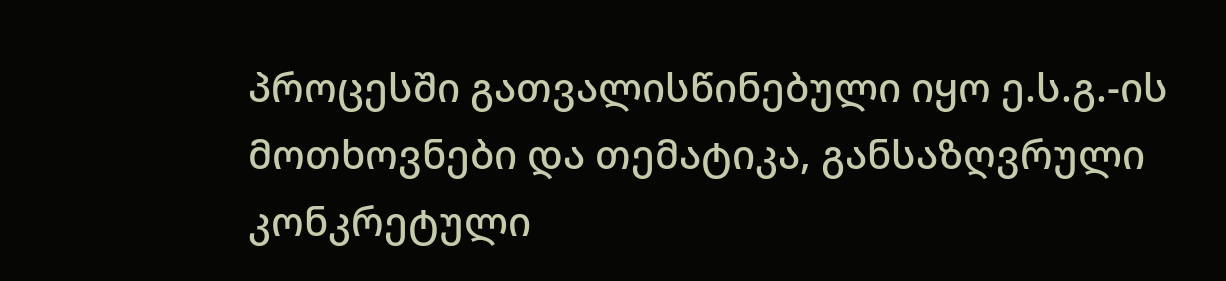პროცესში გათვალისწინებული იყო ე.ს.გ.-ის მოთხოვნები და თემატიკა, განსაზღვრული კონკრეტული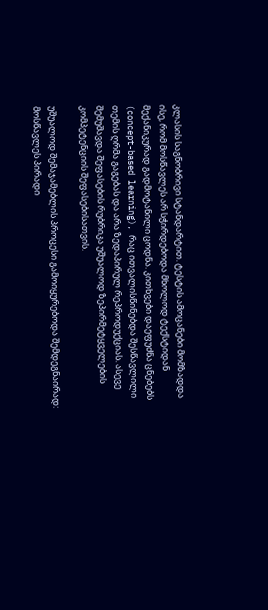კლასის საგნობრივი სტანდარტით. ტესტის ამოცანები მომზადდა ისე, რომ მოსწავლეს არ სჭირდებოდა მხოლოდ ტექსტიდან მექანიკურად გადმოტანილი ცოდნა. კითხვები დაეფუძნა ცნებებს (concept-based learning), რაც ითვალისწინებდა შესწავლილი თემის ღრმა გაგებას და არა ზედაპირულ რეპროდუქციას. ასევე შემუშავდა შეფასების რუბრიკა უშუალოდ ზეპირმეტყველების კომპეტენციის შეფასებისათვის.

უშუალოდ შემაჯამებლის პროცესი გამოიყურებოდა შემდეგნაირად: მოსწავლეს პირადი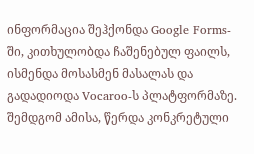ინფორმაცია შეჰქონდა Google Forms-ში, კითხულობდა ჩაშენებულ ფაილს, ისმენდა მოსასმენ მასალას და გადადიოდა Vocaroo-ს პლატფორმაზე. შემდგომ ამისა, წერდა კონკრეტული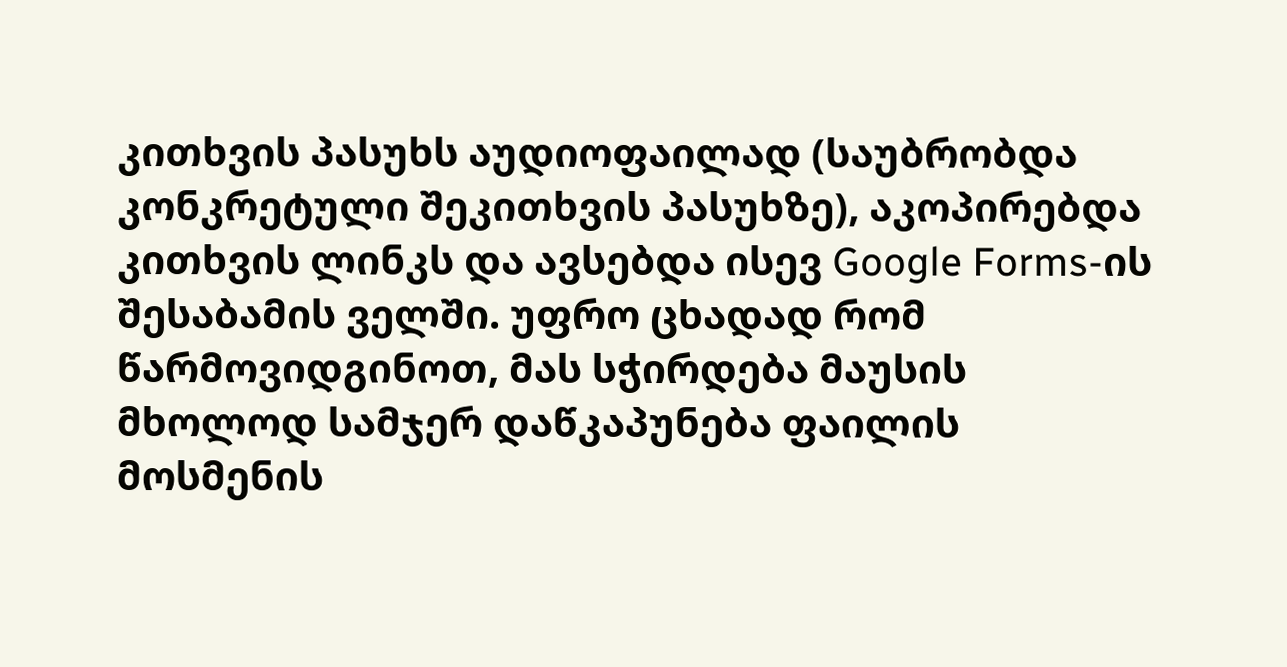კითხვის პასუხს აუდიოფაილად (საუბრობდა კონკრეტული შეკითხვის პასუხზე), აკოპირებდა კითხვის ლინკს და ავსებდა ისევ Google Forms-ის შესაბამის ველში. უფრო ცხადად რომ წარმოვიდგინოთ, მას სჭირდება მაუსის მხოლოდ სამჯერ დაწკაპუნება ფაილის მოსმენის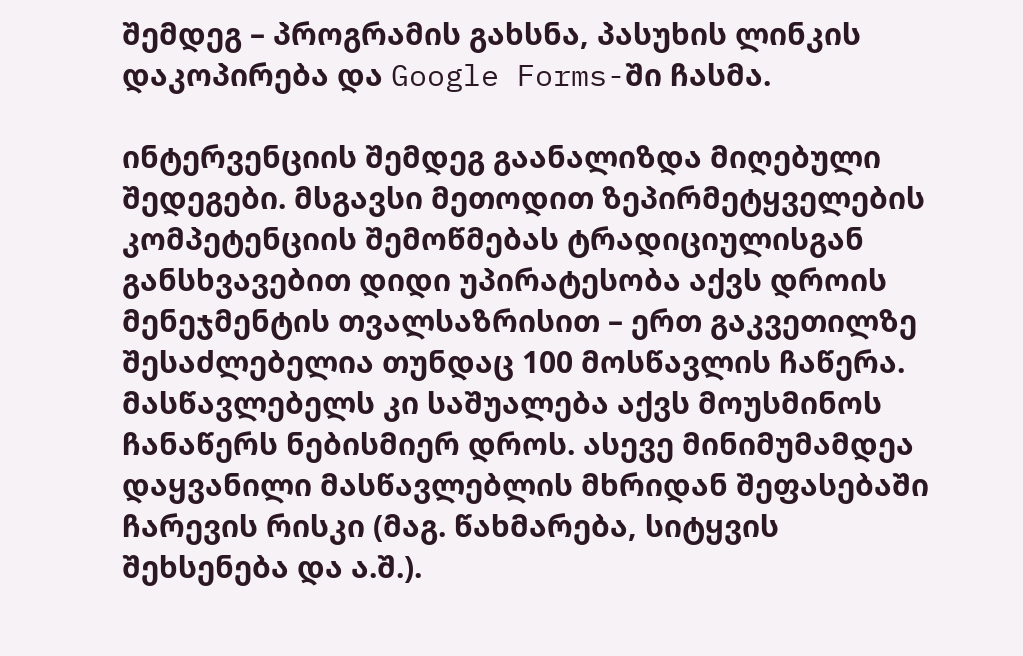შემდეგ – პროგრამის გახსნა, პასუხის ლინკის დაკოპირება და Google Forms-ში ჩასმა.

ინტერვენციის შემდეგ გაანალიზდა მიღებული შედეგები. მსგავსი მეთოდით ზეპირმეტყველების კომპეტენციის შემოწმებას ტრადიციულისგან განსხვავებით დიდი უპირატესობა აქვს დროის მენეჯმენტის თვალსაზრისით – ერთ გაკვეთილზე შესაძლებელია თუნდაც 100 მოსწავლის ჩაწერა. მასწავლებელს კი საშუალება აქვს მოუსმინოს ჩანაწერს ნებისმიერ დროს. ასევე მინიმუმამდეა დაყვანილი მასწავლებლის მხრიდან შეფასებაში ჩარევის რისკი (მაგ. წახმარება, სიტყვის შეხსენება და ა.შ.).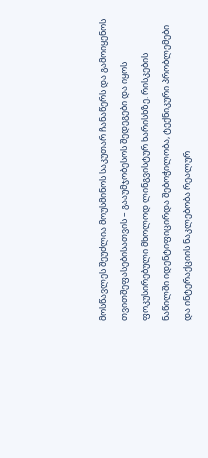მოსწავლეს შეუძლია მოუსმინოს საკუთარ ჩანაწერს და გამოიყენოს თვითშეფასებისათვის – გააუმჯობესოს შედეგები და იყოს ფოკუსირებული მხოლოდ ლინგვისტურ ხარისხზე. რისკების ნაწილში იდენტიფიცირდა შებოჭილობა, ტექნიკური პრობლემები და ინტერაქციის ნაკლებობა რეალურ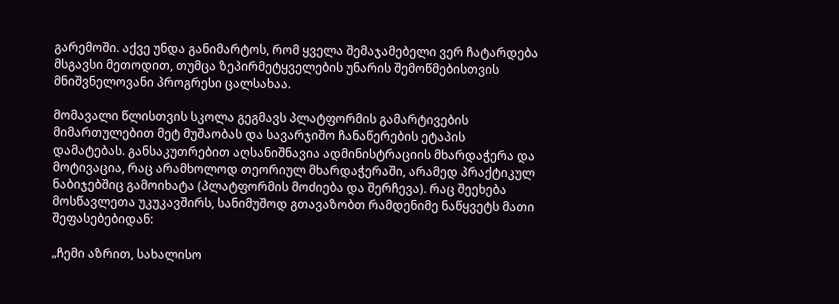გარემოში. აქვე უნდა განიმარტოს, რომ ყველა შემაჯამებელი ვერ ჩატარდება მსგავსი მეთოდით, თუმცა ზეპირმეტყველების უნარის შემოწმებისთვის მნიშვნელოვანი პროგრესი ცალსახაა.

მომავალი წლისთვის სკოლა გეგმავს პლატფორმის გამარტივების მიმართულებით მეტ მუშაობას და სავარჯიშო ჩანაწერების ეტაპის დამატებას. განსაკუთრებით აღსანიშნავია ადმინისტრაციის მხარდაჭერა და მოტივაცია, რაც არამხოლოდ თეორიულ მხარდაჭერაში, არამედ პრაქტიკულ ნაბიჯებშიც გამოიხატა (პლატფორმის მოძიება და შერჩევა). რაც შეეხება მოსწავლეთა უკუკავშირს, სანიმუშოდ გთავაზობთ რამდენიმე ნაწყვეტს მათი შეფასებებიდან:

„ჩემი აზრით, სახალისო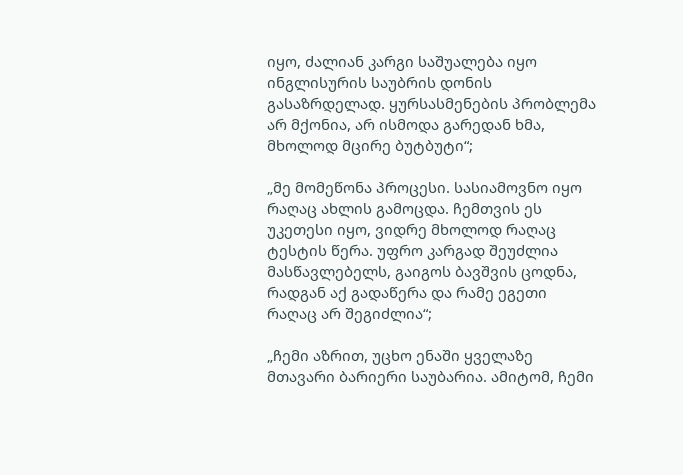იყო, ძალიან კარგი საშუალება იყო ინგლისურის საუბრის დონის გასაზრდელად. ყურსასმენების პრობლემა არ მქონია, არ ისმოდა გარედან ხმა, მხოლოდ მცირე ბუტბუტი“;

„მე მომეწონა პროცესი. სასიამოვნო იყო რაღაც ახლის გამოცდა. ჩემთვის ეს უკეთესი იყო, ვიდრე მხოლოდ რაღაც ტესტის წერა. უფრო კარგად შეუძლია მასწავლებელს, გაიგოს ბავშვის ცოდნა, რადგან აქ გადაწერა და რამე ეგეთი რაღაც არ შეგიძლია“;

„ჩემი აზრით, უცხო ენაში ყველაზე მთავარი ბარიერი საუბარია. ამიტომ, ჩემი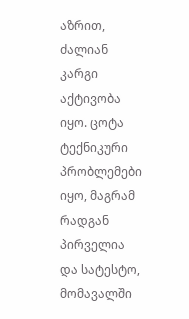აზრით, ძალიან კარგი აქტივობა იყო. ცოტა ტექნიკური პრობლემები იყო, მაგრამ რადგან პირველია და სატესტო, მომავალში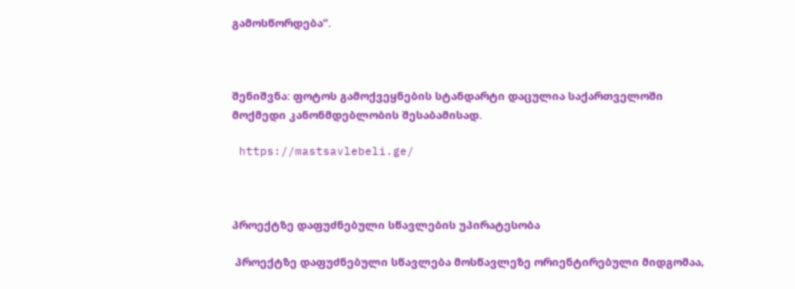გამოსწორდება“.



შენიშვნა: ფოტოს გამოქვეყნების სტანდარტი დაცულია საქართველოში მოქმედი კანონმდებლობის შესაბამისად.

 https://mastsavlebeli.ge/



პროექტზე დაფუძნებული სწავლების უპირატესობა

 პროექტზე დაფუძნებული სწავლება მოსწავლეზე ორიენტირებული მიდგომაა,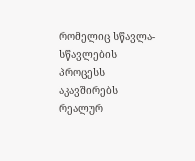რომელიც სწავლა-სწავლების პროცესს აკავშირებს რეალურ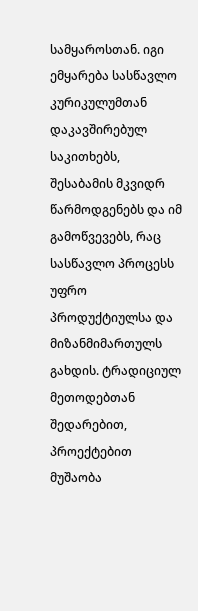სამყაროსთან. იგი ემყარება სასწავლო კურიკულუმთან დაკავშირებულ საკითხებს, შესაბამის მკვიდრ წარმოდგენებს და იმ გამოწვევებს, რაც სასწავლო პროცესს უფრო პროდუქტიულსა და მიზანმიმართულს გახდის. ტრადიციულ მეთოდებთან შედარებით, პროექტებით მუშაობა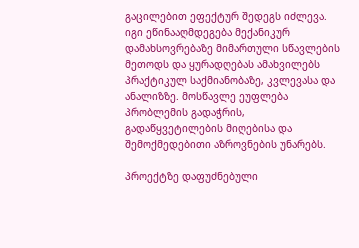გაცილებით ეფექტურ შედეგს იძლევა. იგი ეწინააღმდეგება მექანიკურ დამახსოვრებაზე მიმართული სწავლების მეთოდს და ყურადღებას ამახვილებს პრაქტიკულ საქმიანობაზე, კვლევასა და ანალიზზე. მოსწავლე ეუფლება პრობლემის გადაჭრის, გადაწყვეტილების მიღებისა და შემოქმედებითი აზროვნების უნარებს.

პროექტზე დაფუძნებული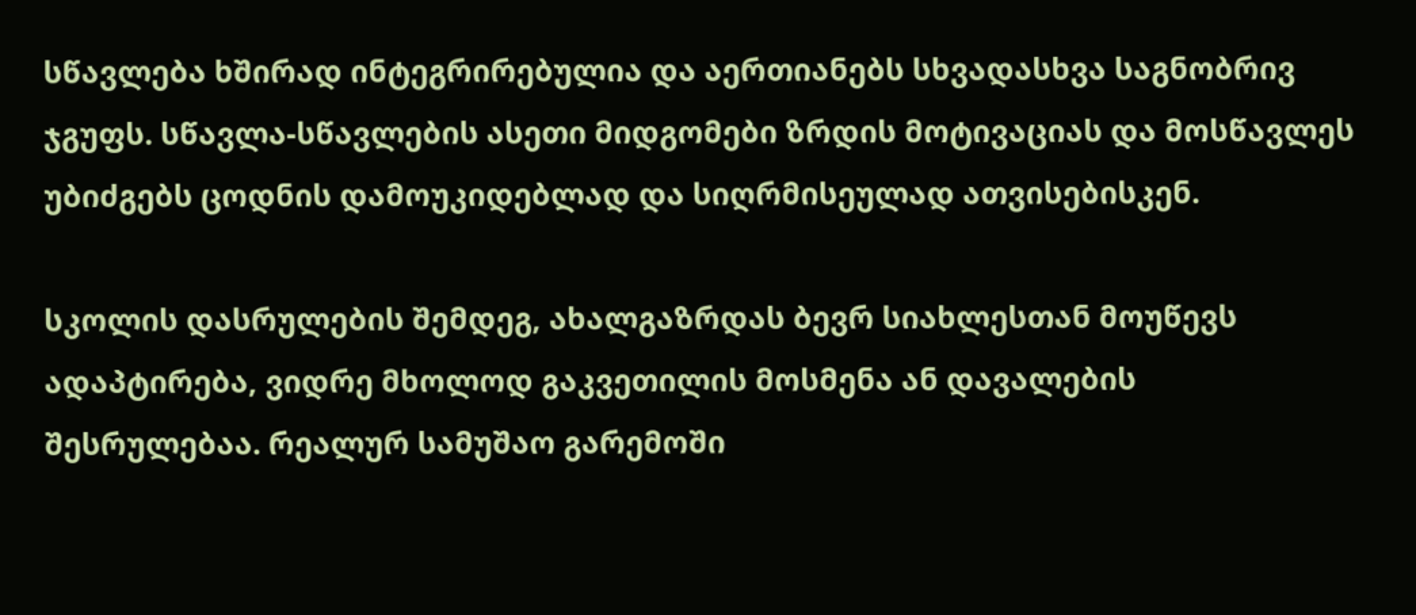სწავლება ხშირად ინტეგრირებულია და აერთიანებს სხვადასხვა საგნობრივ ჯგუფს. სწავლა-სწავლების ასეთი მიდგომები ზრდის მოტივაციას და მოსწავლეს უბიძგებს ცოდნის დამოუკიდებლად და სიღრმისეულად ათვისებისკენ.

სკოლის დასრულების შემდეგ, ახალგაზრდას ბევრ სიახლესთან მოუწევს ადაპტირება, ვიდრე მხოლოდ გაკვეთილის მოსმენა ან დავალების შესრულებაა. რეალურ სამუშაო გარემოში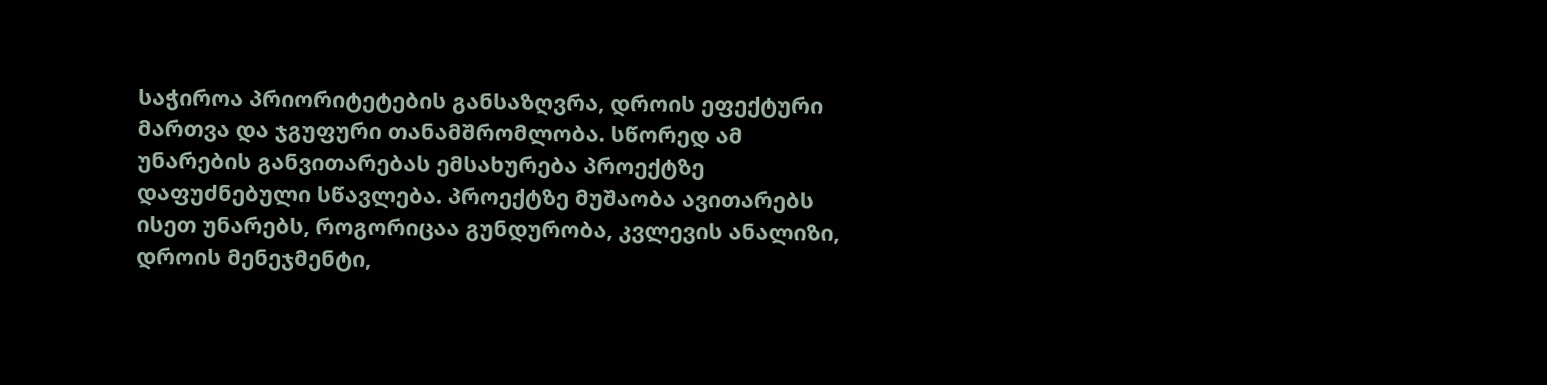საჭიროა პრიორიტეტების განსაზღვრა, დროის ეფექტური მართვა და ჯგუფური თანამშრომლობა. სწორედ ამ უნარების განვითარებას ემსახურება პროექტზე დაფუძნებული სწავლება. პროექტზე მუშაობა ავითარებს ისეთ უნარებს, როგორიცაა გუნდურობა, კვლევის ანალიზი, დროის მენეჯმენტი,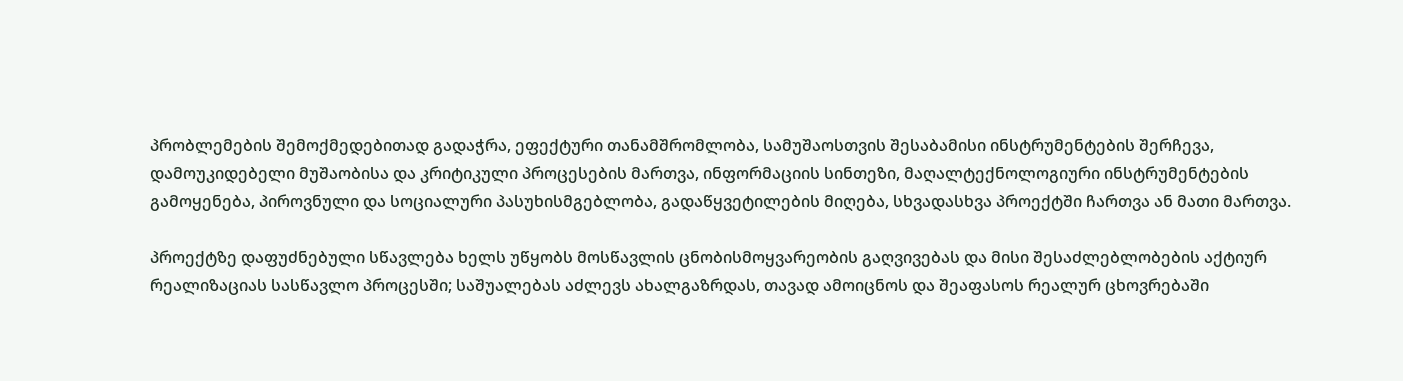პრობლემების შემოქმედებითად გადაჭრა, ეფექტური თანამშრომლობა, სამუშაოსთვის შესაბამისი ინსტრუმენტების შერჩევა, დამოუკიდებელი მუშაობისა და კრიტიკული პროცესების მართვა, ინფორმაციის სინთეზი, მაღალტექნოლოგიური ინსტრუმენტების გამოყენება, პიროვნული და სოციალური პასუხისმგებლობა, გადაწყვეტილების მიღება, სხვადასხვა პროექტში ჩართვა ან მათი მართვა.

პროექტზე დაფუძნებული სწავლება ხელს უწყობს მოსწავლის ცნობისმოყვარეობის გაღვივებას და მისი შესაძლებლობების აქტიურ რეალიზაციას სასწავლო პროცესში; საშუალებას აძლევს ახალგაზრდას, თავად ამოიცნოს და შეაფასოს რეალურ ცხოვრებაში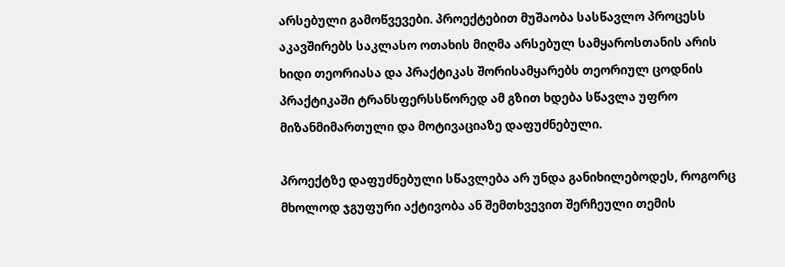არსებული გამოწვევები. პროექტებით მუშაობა სასწავლო პროცესს აკავშირებს საკლასო ოთახის მიღმა არსებულ სამყაროსთანის არის ხიდი თეორიასა და პრაქტიკას შორისამყარებს თეორიულ ცოდნის პრაქტიკაში ტრანსფერსსწორედ ამ გზით ხდება სწავლა უფრო მიზანმიმართული და მოტივაციაზე დაფუძნებული.

პროექტზე დაფუძნებული სწავლება არ უნდა განიხილებოდეს, როგორც მხოლოდ ჯგუფური აქტივობა ან შემთხვევით შერჩეული თემის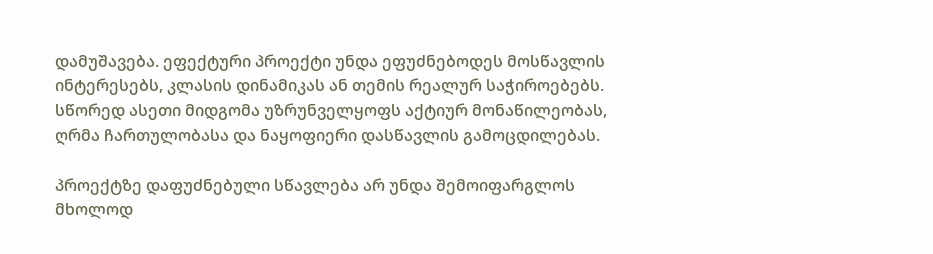დამუშავება. ეფექტური პროექტი უნდა ეფუძნებოდეს მოსწავლის ინტერესებს, კლასის დინამიკას ან თემის რეალურ საჭიროებებს. სწორედ ასეთი მიდგომა უზრუნველყოფს აქტიურ მონაწილეობას, ღრმა ჩართულობასა და ნაყოფიერი დასწავლის გამოცდილებას.

პროექტზე დაფუძნებული სწავლება არ უნდა შემოიფარგლოს მხოლოდ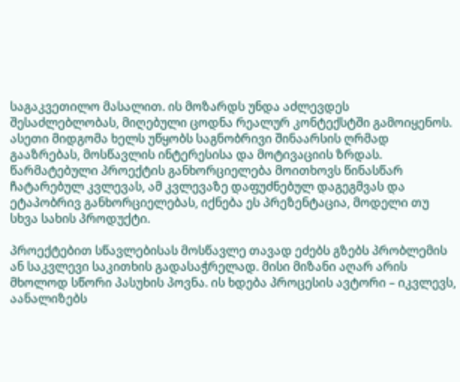საგაკვეთილო მასალით. ის მოზარდს უნდა აძლევდეს შესაძლებლობას, მიღებული ცოდნა რეალურ კონტექსტში გამოიყენოს. ასეთი მიდგომა ხელს უწყობს საგნობრივი შინაარსის ღრმად გააზრებას, მოსწავლის ინტერესისა და მოტივაციის ზრდას. წარმატებული პროექტის განხორციელება მოითხოვს წინასწარ ჩატარებულ კვლევას, ამ კვლევაზე დაფუძნებულ დაგეგმვას და ეტაპობრივ განხორციელებას, იქნება ეს პრეზენტაცია, მოდელი თუ სხვა სახის პროდუქტი.

პროექტებით სწავლებისას მოსწავლე თავად ეძებს გზებს პრობლემის ან საკვლევი საკითხის გადასაჭრელად. მისი მიზანი აღარ არის მხოლოდ სწორი პასუხის პოვნა. ის ხდება პროცესის ავტორი – იკვლევს, აანალიზებს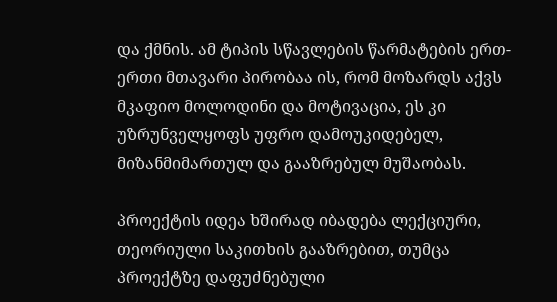და ქმნის. ამ ტიპის სწავლების წარმატების ერთ-ერთი მთავარი პირობაა ის, რომ მოზარდს აქვს მკაფიო მოლოდინი და მოტივაცია, ეს კი უზრუნველყოფს უფრო დამოუკიდებელ, მიზანმიმართულ და გააზრებულ მუშაობას.

პროექტის იდეა ხშირად იბადება ლექციური, თეორიული საკითხის გააზრებით, თუმცა პროექტზე დაფუძნებული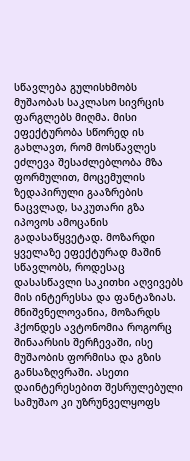სწავლება გულისხმობს მუშაობას საკლასო სივრცის ფარგლებს მიღმა. მისი ეფექტურობა სწორედ ის გახლავთ, რომ მოსწავლეს ეძლევა შესაძლებლობა მზა ფორმულით, მოცემულის ზედაპირული გააზრების ნაცვლად, საკუთარი გზა იპოვოს ამოცანის გადასაწყვეტად. მოზარდი ყველაზე ეფექტურად მაშინ სწავლობს, როდესაც დასასწავლი საკითხი აღვივებს მის ინტერესსა და ფანტაზიას. მნიშვნელოვანია, მოზარდს ჰქონდეს ავტონომია როგორც შინაარსის შერჩევაში, ისე მუშაობის ფორმისა და გზის განსაზღვრაში. ასეთი დაინტერესებით შესრულებული სამუშაო კი უზრუნველყოფს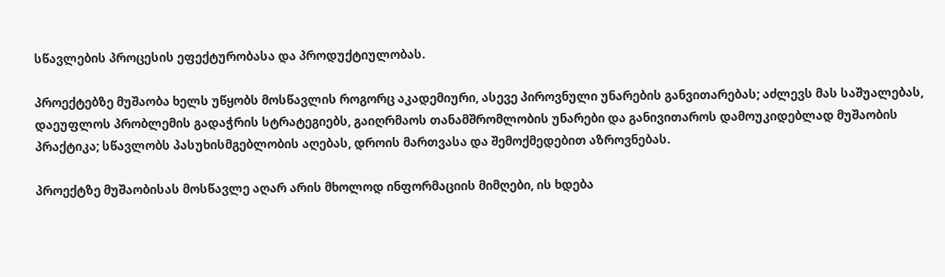სწავლების პროცესის ეფექტურობასა და პროდუქტიულობას.

პროექტებზე მუშაობა ხელს უწყობს მოსწავლის როგორც აკადემიური, ასევე პიროვნული უნარების განვითარებას; აძლევს მას საშუალებას, დაეუფლოს პრობლემის გადაჭრის სტრატეგიებს, გაიღრმაოს თანამშრომლობის უნარები და განივითაროს დამოუკიდებლად მუშაობის პრაქტიკა; სწავლობს პასუხისმგებლობის აღებას, დროის მართვასა და შემოქმედებით აზროვნებას.

პროექტზე მუშაობისას მოსწავლე აღარ არის მხოლოდ ინფორმაციის მიმღები, ის ხდება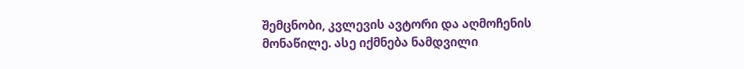შემცნობი, კვლევის ავტორი და აღმოჩენის მონაწილე. ასე იქმნება ნამდვილი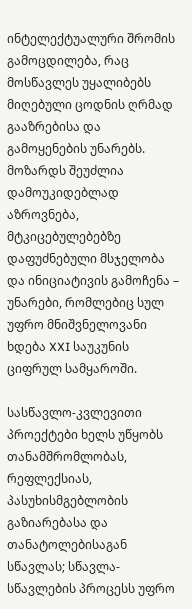ინტელექტუალური შრომის გამოცდილება, რაც მოსწავლეს უყალიბებს მიღებული ცოდნის ღრმად გააზრებისა და გამოყენების უნარებს. მოზარდს შეუძლია დამოუკიდებლად აზროვნება, მტკიცებულებებზე დაფუძნებული მსჯელობა და ინიციატივის გამოჩენა – უნარები, რომლებიც სულ უფრო მნიშვნელოვანი ხდება XXI საუკუნის ციფრულ სამყაროში.

სასწავლო-კვლევითი პროექტები ხელს უწყობს თანამშრომლობას, რეფლექსიას, პასუხისმგებლობის გაზიარებასა და თანატოლებისაგან სწავლას; სწავლა-სწავლების პროცესს უფრო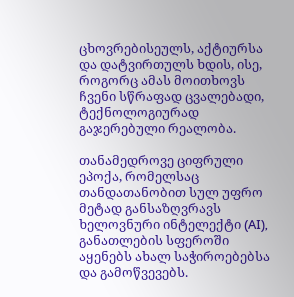ცხოვრებისეულს, აქტიურსა და დატვირთულს ხდის, ისე, როგორც ამას მოითხოვს ჩვენი სწრაფად ცვალებადი, ტექნოლოგიურად გაჯერებული რეალობა.

თანამედროვე ციფრული ეპოქა, რომელსაც თანდათანობით სულ უფრო მეტად განსაზღვრავს ხელოვნური ინტელექტი (AI), განათლების სფეროში აყენებს ახალ საჭიროებებსა და გამოწვევებს.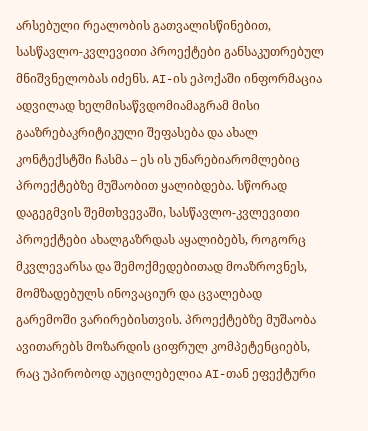არსებული რეალობის გათვალისწინებით, სასწავლო-კვლევითი პროექტები განსაკუთრებულ მნიშვნელობას იძენს. AI-ის ეპოქაში ინფორმაცია ადვილად ხელმისაწვდომიამაგრამ მისი გააზრებაკრიტიკული შეფასება და ახალ კონტექსტში ჩასმა – ეს ის უნარებიარომლებიც პროექტებზე მუშაობით ყალიბდება. სწორად დაგეგმვის შემთხვევაში, სასწავლო-კვლევითი პროექტები ახალგაზრდას აყალიბებს, როგორც მკვლევარსა და შემოქმედებითად მოაზროვნეს, მომზადებულს ინოვაციურ და ცვალებად გარემოში ვარირებისთვის. პროექტებზე მუშაობა ავითარებს მოზარდის ციფრულ კომპეტენციებს, რაც უპირობოდ აუცილებელია AI-თან ეფექტური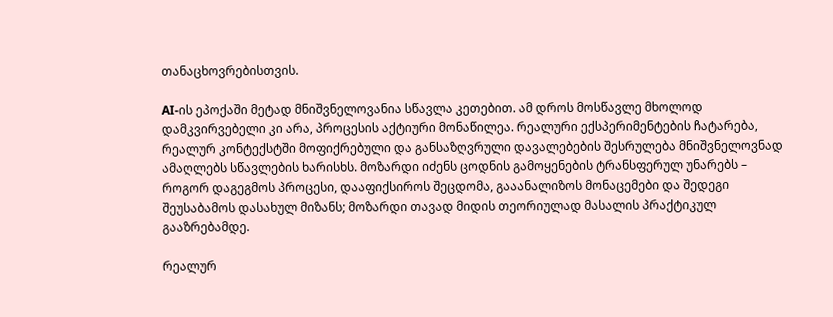თანაცხოვრებისთვის.

AI-ის ეპოქაში მეტად მნიშვნელოვანია სწავლა კეთებით. ამ დროს მოსწავლე მხოლოდ დამკვირვებელი კი არა, პროცესის აქტიური მონაწილეა. რეალური ექსპერიმენტების ჩატარება, რეალურ კონტექსტში მოფიქრებული და განსაზღვრული დავალებების შესრულება მნიშვნელოვნად ამაღლებს სწავლების ხარისხს. მოზარდი იძენს ცოდნის გამოყენების ტრანსფერულ უნარებს – როგორ დაგეგმოს პროცესი, დააფიქსიროს შეცდომა, გააანალიზოს მონაცემები და შედეგი შეუსაბამოს დასახულ მიზანს; მოზარდი თავად მიდის თეორიულად მასალის პრაქტიკულ გააზრებამდე.

რეალურ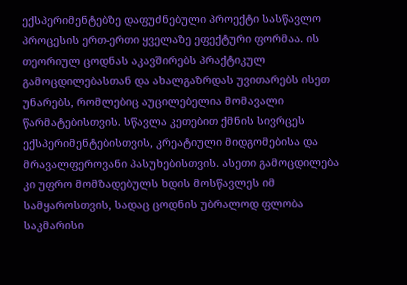ექსპერიმენტებზე დაფუძნებული პროექტი სასწავლო პროცესის ერთ-ერთი ყველაზე ეფექტური ფორმაა. ის თეორიულ ცოდნას აკავშირებს პრაქტიკულ გამოცდილებასთან და ახალგაზრდას უვითარებს ისეთ უნარებს, რომლებიც აუცილებელია მომავალი წარმატებისთვის. სწავლა კეთებით ქმნის სივრცეს ექსპერიმენტებისთვის, კრეატიული მიდგომებისა და მრავალფეროვანი პასუხებისთვის. ასეთი გამოცდილება კი უფრო მომზადებულს ხდის მოსწავლეს იმ სამყაროსთვის, სადაც ცოდნის უბრალოდ ფლობა საკმარისი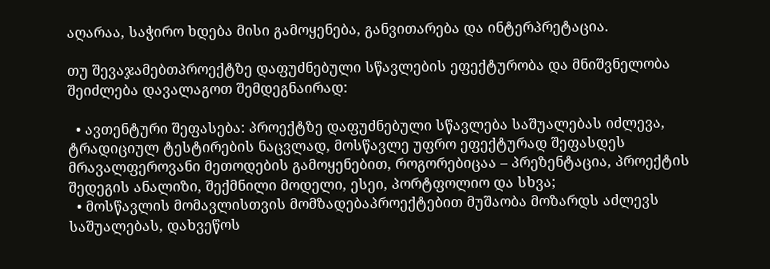აღარაა, საჭირო ხდება მისი გამოყენება, განვითარება და ინტერპრეტაცია.

თუ შევაჯამებთპროექტზე დაფუძნებული სწავლების ეფექტურობა და მნიშვნელობა შეიძლება დავალაგოთ შემდეგნაირად:

  • ავთენტური შეფასება: პროექტზე დაფუძნებული სწავლება საშუალებას იძლევა, ტრადიციულ ტესტირების ნაცვლად, მოსწავლე უფრო ეფექტურად შეფასდეს მრავალფეროვანი მეთოდების გამოყენებით, როგორებიცაა – პრეზენტაცია, პროექტის შედეგის ანალიზი, შექმნილი მოდელი, ესეი, პორტფოლიო და სხვა;
  • მოსწავლის მომავლისთვის მომზადებაპროექტებით მუშაობა მოზარდს აძლევს საშუალებას, დახვეწოს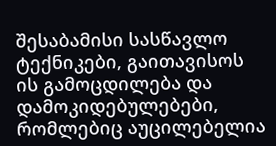შესაბამისი სასწავლო ტექნიკები, გაითავისოს ის გამოცდილება და დამოკიდებულებები, რომლებიც აუცილებელია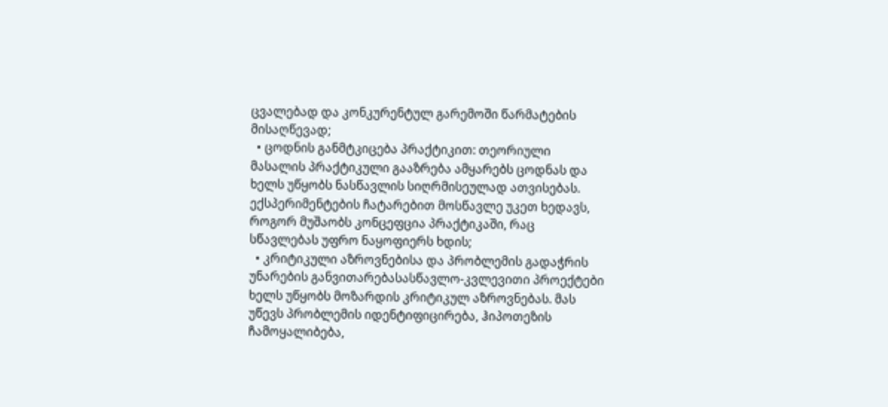ცვალებად და კონკურენტულ გარემოში წარმატების მისაღწევად;
  • ცოდნის განმტკიცება პრაქტიკით: თეორიული მასალის პრაქტიკული გააზრება ამყარებს ცოდნას და ხელს უწყობს ნასწავლის სიღრმისეულად ათვისებას. ექსპერიმენტების ჩატარებით მოსწავლე უკეთ ხედავს, როგორ მუშაობს კონცეფცია პრაქტიკაში, რაც სწავლებას უფრო ნაყოფიერს ხდის;
  • კრიტიკული აზროვნებისა და პრობლემის გადაჭრის უნარების განვითარებასასწავლო-კვლევითი პროექტები ხელს უწყობს მოზარდის კრიტიკულ აზროვნებას. მას უწევს პრობლემის იდენტიფიცირება, ჰიპოთეზის ჩამოყალიბება,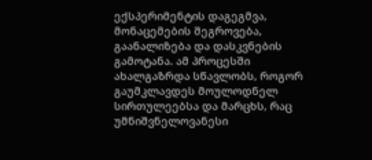ექსპერიმენტის დაგეგმვა, მონაცემების შეგროვება, გაანალიზება და დასკვნების გამოტანა. ამ პროცესში ახალგაზრდა სწავლობს, როგორ გაუმკლავდეს მოულოდნელ სირთულეებსა და მარცხს, რაც უმნიშვნელოვანესი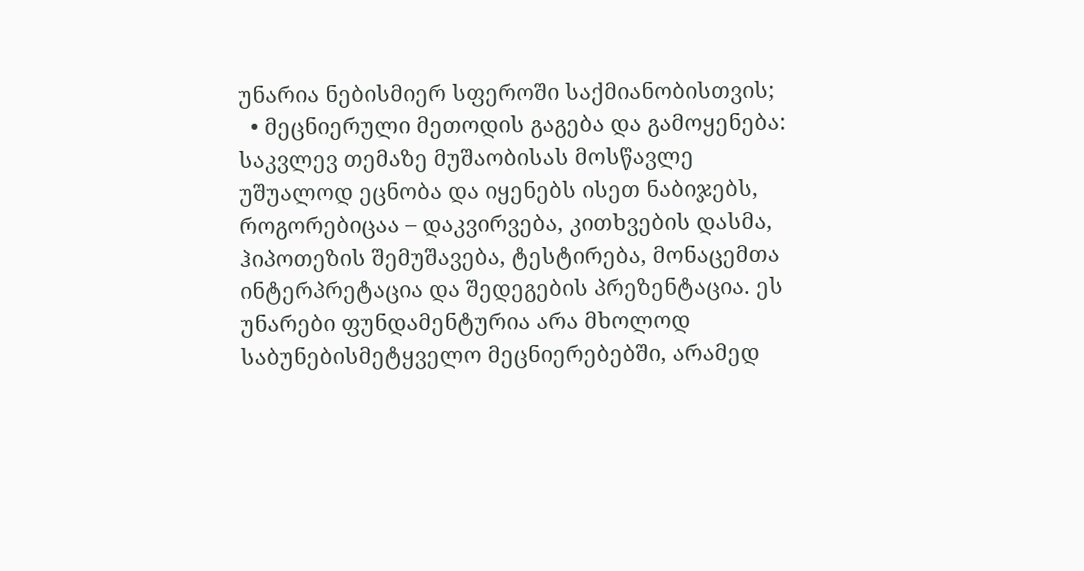უნარია ნებისმიერ სფეროში საქმიანობისთვის;
  • მეცნიერული მეთოდის გაგება და გამოყენება: საკვლევ თემაზე მუშაობისას მოსწავლე უშუალოდ ეცნობა და იყენებს ისეთ ნაბიჯებს, როგორებიცაა – დაკვირვება, კითხვების დასმა, ჰიპოთეზის შემუშავება, ტესტირება, მონაცემთა ინტერპრეტაცია და შედეგების პრეზენტაცია. ეს უნარები ფუნდამენტურია არა მხოლოდ საბუნებისმეტყველო მეცნიერებებში, არამედ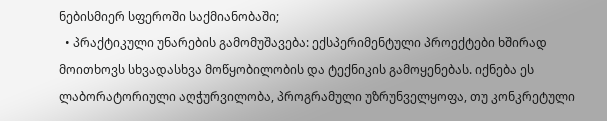ნებისმიერ სფეროში საქმიანობაში;
  • პრაქტიკული უნარების გამომუშავება: ექსპერიმენტული პროექტები ხშირად მოითხოვს სხვადასხვა მოწყობილობის და ტექნიკის გამოყენებას. იქნება ეს ლაბორატორიული აღჭურვილობა, პროგრამული უზრუნველყოფა, თუ კონკრეტული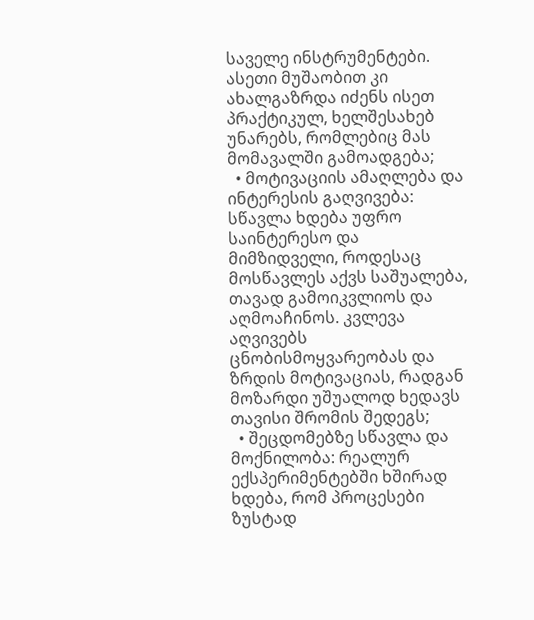საველე ინსტრუმენტები. ასეთი მუშაობით კი ახალგაზრდა იძენს ისეთ პრაქტიკულ, ხელშესახებ უნარებს, რომლებიც მას მომავალში გამოადგება;
  • მოტივაციის ამაღლება და ინტერესის გაღვივება: სწავლა ხდება უფრო საინტერესო და მიმზიდველი, როდესაც მოსწავლეს აქვს საშუალება, თავად გამოიკვლიოს და აღმოაჩინოს. კვლევა აღვივებს ცნობისმოყვარეობას და ზრდის მოტივაციას, რადგან მოზარდი უშუალოდ ხედავს თავისი შრომის შედეგს;
  • შეცდომებზე სწავლა და მოქნილობა: რეალურ ექსპერიმენტებში ხშირად ხდება, რომ პროცესები ზუსტად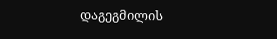დაგეგმილის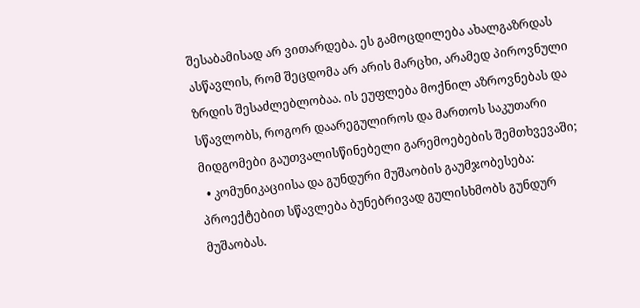შესაბამისად არ ვითარდება. ეს გამოცდილება ახალგაზრდას ასწავლის, რომ შეცდომა არ არის მარცხი, არამედ პიროვნული ზრდის შესაძლებლობაა. ის ეუფლება მოქნილ აზროვნებას და სწავლობს, როგორ დაარეგულიროს და მართოს საკუთარი მიდგომები გაუთვალისწინებელი გარემოებების შემთხვევაში;
  • კომუნიკაციისა და გუნდური მუშაობის გაუმჯობესება: პროექტებით სწავლება ბუნებრივად გულისხმობს გუნდურ მუშაობას.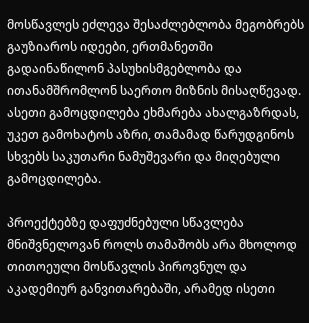მოსწავლეს ეძლევა შესაძლებლობა მეგობრებს გაუზიაროს იდეები, ერთმანეთში გადაინაწილონ პასუხისმგებლობა და ითანამშრომლონ საერთო მიზნის მისაღწევად. ასეთი გამოცდილება ეხმარება ახალგაზრდას, უკეთ გამოხატოს აზრი, თამამად წარუდგინოს სხვებს საკუთარი ნამუშევარი და მიღებული გამოცდილება.

პროექტებზე დაფუძნებული სწავლება მნიშვნელოვან როლს თამაშობს არა მხოლოდ თითოეული მოსწავლის პიროვნულ და აკადემიურ განვითარებაში, არამედ ისეთი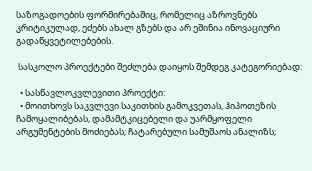საზოგადოების ფორმირებაშიც, რომელიც აზროვნებს კრიტიკულად, ეძებს ახალ გზებს და არ ეშინია ინოვაციური გადაწყვეტილებების.

 სასკოლო პროექტები შეძლება დაიყოს შემდეგ კატეგორიებად:

  • სასწავლოკვლევითი პროექტი:
  • მოითხოვს საკვლევი საკითხის გამოკვეთას, ჰიპოთეზის ჩამოყალიბებას, დამამტკიცებელი და უარმყოფელი არგუმენტების მოძიებას; ჩატარებული სამუშაოს ანალიზს;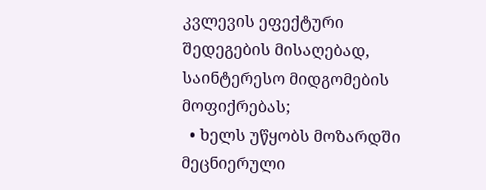კვლევის ეფექტური შედეგების მისაღებად, საინტერესო მიდგომების მოფიქრებას;
  • ხელს უწყობს მოზარდში მეცნიერული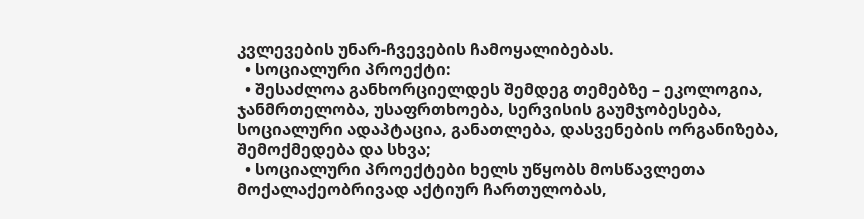კვლევების უნარ-ჩვევების ჩამოყალიბებას.
  • სოციალური პროექტი:
  • შესაძლოა განხორციელდეს შემდეგ თემებზე – ეკოლოგია, ჯანმრთელობა, უსაფრთხოება, სერვისის გაუმჯობესება, სოციალური ადაპტაცია, განათლება, დასვენების ორგანიზება, შემოქმედება და სხვა;
  • სოციალური პროექტები ხელს უწყობს მოსწავლეთა მოქალაქეობრივად აქტიურ ჩართულობას,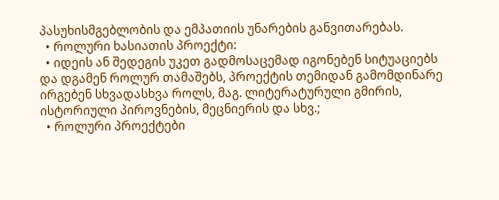პასუხისმგებლობის და ემპათიის უნარების განვითარებას.
  • როლური ხასიათის პროექტი:
  • იდეის ან შედეგის უკეთ გადმოსაცემად იგონებენ სიტუაციებს და დგამენ როლურ თამაშებს, პროექტის თემიდან გამომდინარე ირგებენ სხვადასხვა როლს, მაგ. ლიტერატურული გმირის, ისტორიული პიროვნების, მეცნიერის და სხვ.;
  • როლური პროექტები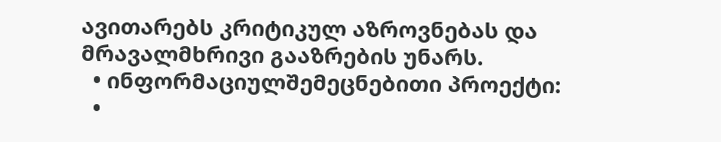ავითარებს კრიტიკულ აზროვნებას და მრავალმხრივი გააზრების უნარს.
  • ინფორმაციულშემეცნებითი პროექტი:
  •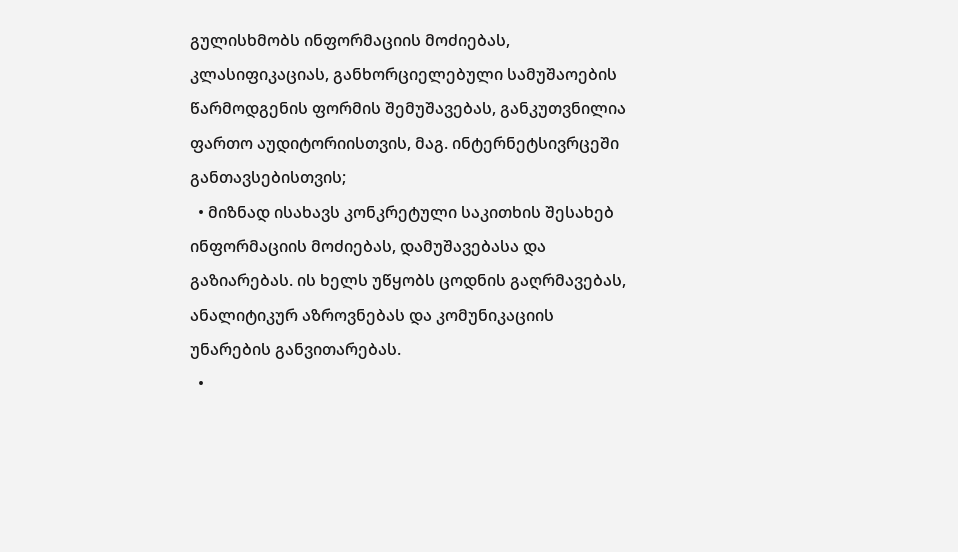გულისხმობს ინფორმაციის მოძიებას, კლასიფიკაციას, განხორციელებული სამუშაოების წარმოდგენის ფორმის შემუშავებას, განკუთვნილია ფართო აუდიტორიისთვის, მაგ. ინტერნეტსივრცეში განთავსებისთვის;
  • მიზნად ისახავს კონკრეტული საკითხის შესახებ ინფორმაციის მოძიებას, დამუშავებასა და გაზიარებას. ის ხელს უწყობს ცოდნის გაღრმავებას, ანალიტიკურ აზროვნებას და კომუნიკაციის უნარების განვითარებას.
  •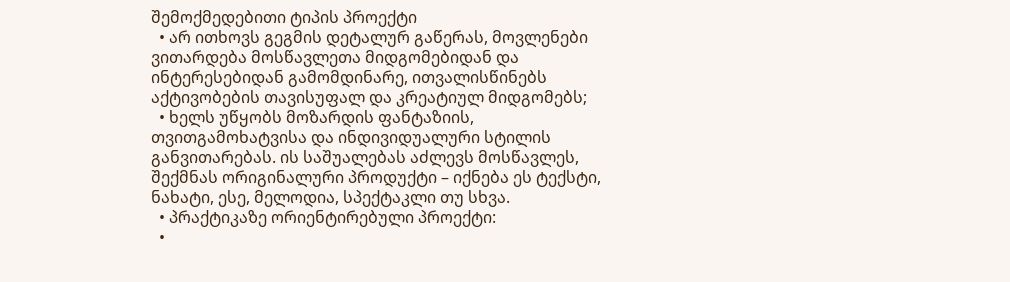შემოქმედებითი ტიპის პროექტი
  • არ ითხოვს გეგმის დეტალურ გაწერას, მოვლენები ვითარდება მოსწავლეთა მიდგომებიდან და ინტერესებიდან გამომდინარე, ითვალისწინებს აქტივობების თავისუფალ და კრეატიულ მიდგომებს;
  • ხელს უწყობს მოზარდის ფანტაზიის, თვითგამოხატვისა და ინდივიდუალური სტილის განვითარებას. ის საშუალებას აძლევს მოსწავლეს, შექმნას ორიგინალური პროდუქტი – იქნება ეს ტექსტი, ნახატი, ესე, მელოდია, სპექტაკლი თუ სხვა.
  • პრაქტიკაზე ორიენტირებული პროექტი:
  •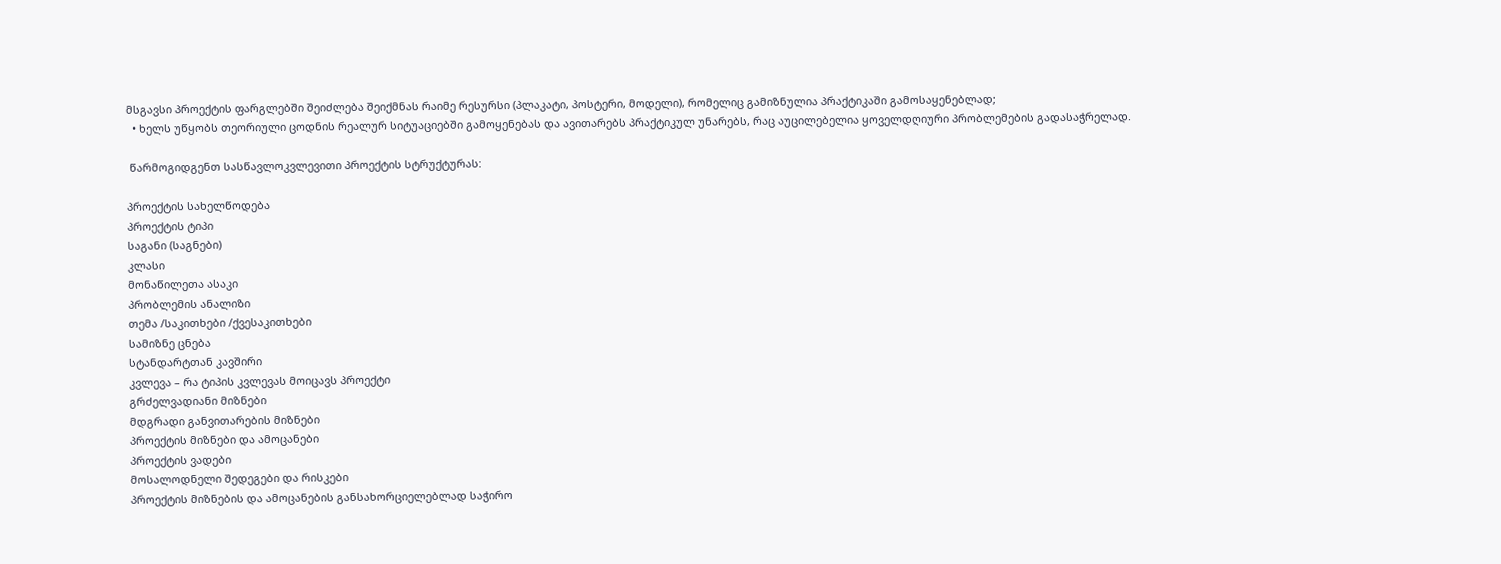მსგავსი პროექტის ფარგლებში შეიძლება შეიქმნას რაიმე რესურსი (პლაკატი, პოსტერი, მოდელი), რომელიც გამიზნულია პრაქტიკაში გამოსაყენებლად;
  • ხელს უწყობს თეორიული ცოდნის რეალურ სიტუაციებში გამოყენებას და ავითარებს პრაქტიკულ უნარებს, რაც აუცილებელია ყოველდღიური პრობლემების გადასაჭრელად.

 წარმოგიდგენთ სასწავლოკვლევითი პროექტის სტრუქტურას:

პროექტის სახელწოდება
პროექტის ტიპი
საგანი (საგნები)
კლასი
მონაწილეთა ასაკი
პრობლემის ანალიზი
თემა /საკითხები /ქვესაკითხები
სამიზნე ცნება
სტანდარტთან კავშირი
კვლევა – რა ტიპის კვლევას მოიცავს პროექტი
გრძელვადიანი მიზნები
მდგრადი განვითარების მიზნები
პროექტის მიზნები და ამოცანები
პროექტის ვადები
მოსალოდნელი შედეგები და რისკები
პროექტის მიზნების და ამოცანების განსახორციელებლად საჭირო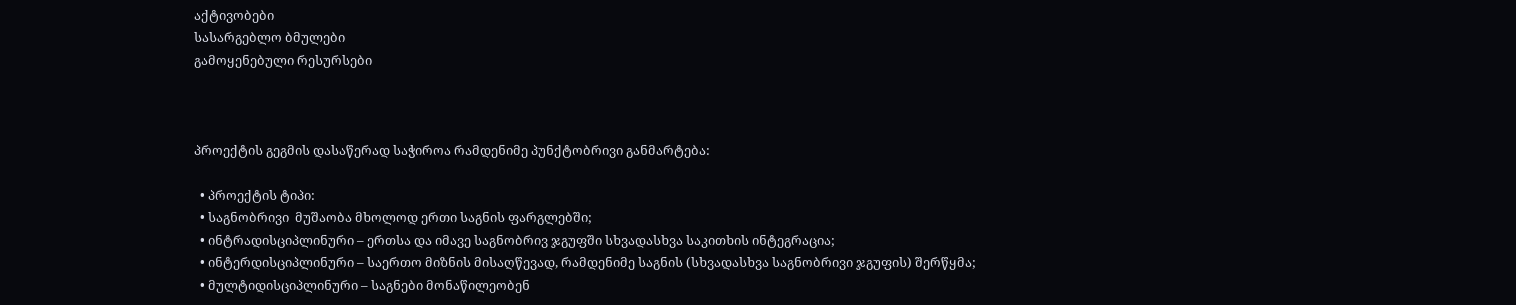აქტივობები
სასარგებლო ბმულები
გამოყენებული რესურსები



პროექტის გეგმის დასაწერად საჭიროა რამდენიმე პუნქტობრივი განმარტება:

  • პროექტის ტიპი:
  • საგნობრივი  მუშაობა მხოლოდ ერთი საგნის ფარგლებში;
  • ინტრადისციპლინური – ერთსა და იმავე საგნობრივ ჯგუფში სხვადასხვა საკითხის ინტეგრაცია;
  • ინტერდისციპლინური – საერთო მიზნის მისაღწევად, რამდენიმე საგნის (სხვადასხვა საგნობრივი ჯგუფის) შერწყმა;
  • მულტიდისციპლინური – საგნები მონაწილეობენ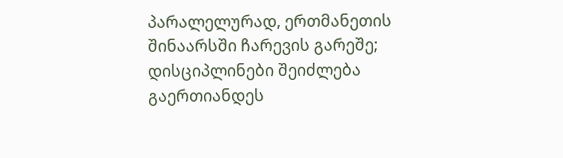პარალელურად, ერთმანეთის შინაარსში ჩარევის გარეშე; დისციპლინები შეიძლება გაერთიანდეს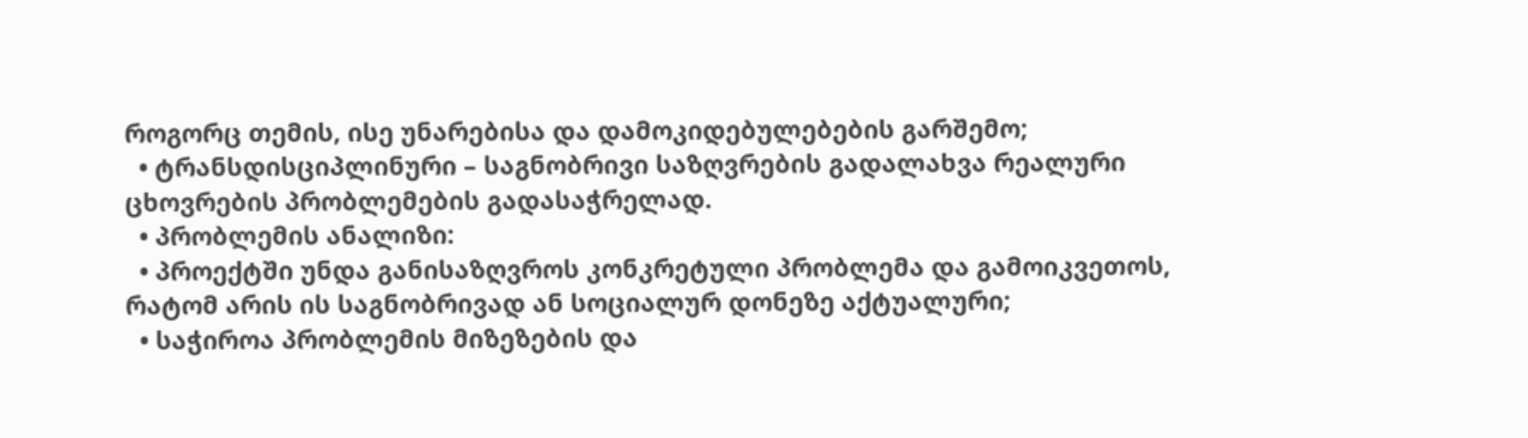როგორც თემის, ისე უნარებისა და დამოკიდებულებების გარშემო;
  • ტრანსდისციპლინური – საგნობრივი საზღვრების გადალახვა რეალური ცხოვრების პრობლემების გადასაჭრელად.
  • პრობლემის ანალიზი:
  • პროექტში უნდა განისაზღვროს კონკრეტული პრობლემა და გამოიკვეთოს, რატომ არის ის საგნობრივად ან სოციალურ დონეზე აქტუალური;
  • საჭიროა პრობლემის მიზეზების და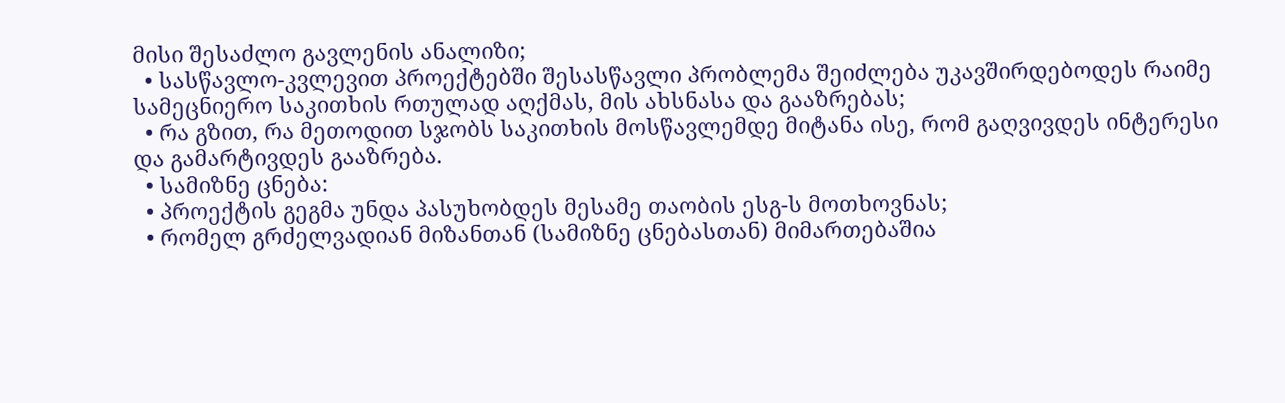მისი შესაძლო გავლენის ანალიზი;
  • სასწავლო-კვლევით პროექტებში შესასწავლი პრობლემა შეიძლება უკავშირდებოდეს რაიმე სამეცნიერო საკითხის რთულად აღქმას, მის ახსნასა და გააზრებას;
  • რა გზით, რა მეთოდით სჯობს საკითხის მოსწავლემდე მიტანა ისე, რომ გაღვივდეს ინტერესი და გამარტივდეს გააზრება.
  • სამიზნე ცნება:
  • პროექტის გეგმა უნდა პასუხობდეს მესამე თაობის ესგ-ს მოთხოვნას;
  • რომელ გრძელვადიან მიზანთან (სამიზნე ცნებასთან) მიმართებაშია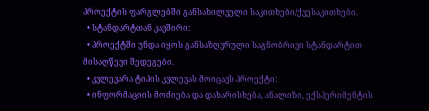პროექტის ფარგლებში განსახილველი საკითხები/ქვესაკითხები.
  • სტანდარტთან კავშირი:
  • პროექტში უნდა იყოს განსაზღვრული საგნობრივი სტანდარტით მისაღწევი შედეგები.
  • კვლევარა ტიპის კვლევას მოიცავს პროექტი:
  • ინფორმაციის მოძიება და დახარისხება, ანალიზი, ექსპერიმენტის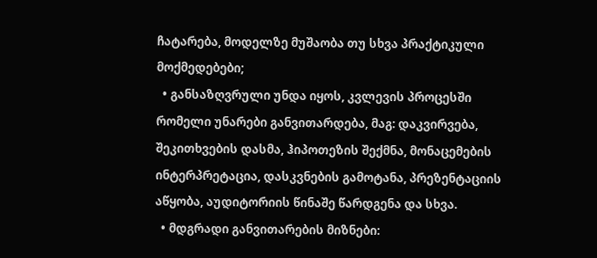ჩატარება, მოდელზე მუშაობა თუ სხვა პრაქტიკული მოქმედებები;
  • განსაზღვრული უნდა იყოს, კვლევის პროცესში რომელი უნარები განვითარდება, მაგ: დაკვირვება, შეკითხვების დასმა, ჰიპოთეზის შექმნა, მონაცემების ინტერპრეტაცია, დასკვნების გამოტანა, პრეზენტაციის აწყობა, აუდიტორიის წინაშე წარდგენა და სხვა.
  • მდგრადი განვითარების მიზნები: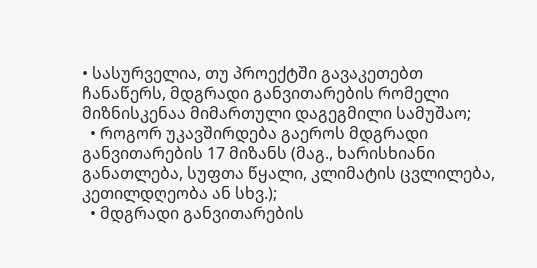• სასურველია, თუ პროექტში გავაკეთებთ ჩანაწერს, მდგრადი განვითარების რომელი მიზნისკენაა მიმართული დაგეგმილი სამუშაო;
  • როგორ უკავშირდება გაეროს მდგრადი განვითარების 17 მიზანს (მაგ., ხარისხიანი განათლება, სუფთა წყალი, კლიმატის ცვლილება, კეთილდღეობა ან სხვ.);
  • მდგრადი განვითარების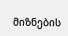მიზნების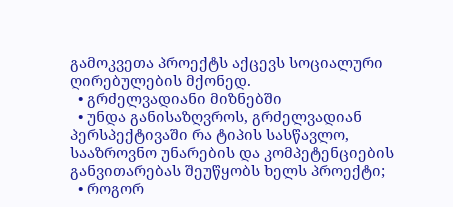გამოკვეთა პროექტს აქცევს სოციალური ღირებულების მქონედ.
  • გრძელვადიანი მიზნებში
  • უნდა განისაზღვროს, გრძელვადიან პერსპექტივაში რა ტიპის სასწავლო, სააზროვნო უნარების და კომპეტენციების განვითარებას შეუწყობს ხელს პროექტი;
  • როგორ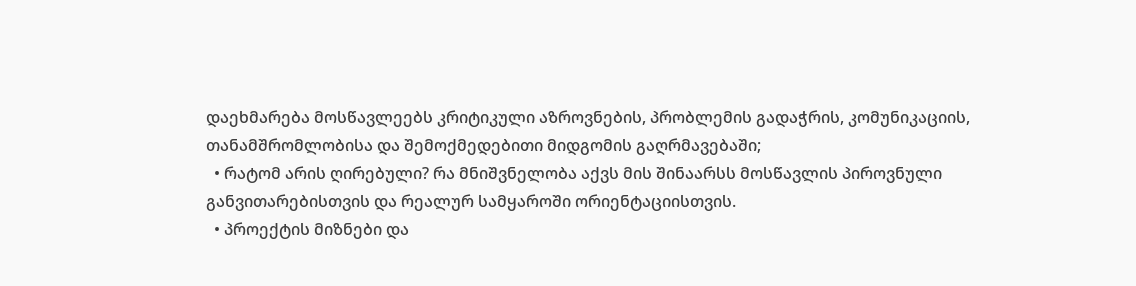დაეხმარება მოსწავლეებს კრიტიკული აზროვნების, პრობლემის გადაჭრის, კომუნიკაციის, თანამშრომლობისა და შემოქმედებითი მიდგომის გაღრმავებაში;
  • რატომ არის ღირებული? რა მნიშვნელობა აქვს მის შინაარსს მოსწავლის პიროვნული განვითარებისთვის და რეალურ სამყაროში ორიენტაციისთვის.
  • პროექტის მიზნები და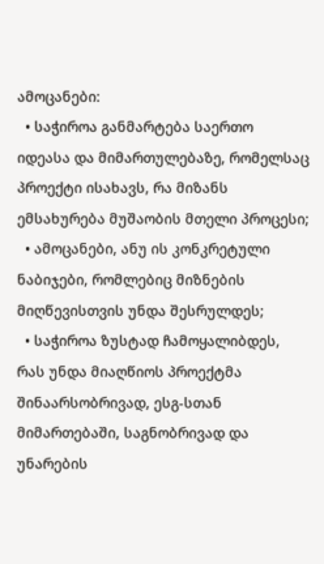ამოცანები:
  • საჭიროა განმარტება საერთო იდეასა და მიმართულებაზე, რომელსაც პროექტი ისახავს, რა მიზანს ემსახურება მუშაობის მთელი პროცესი;
  • ამოცანები, ანუ ის კონკრეტული ნაბიჯები, რომლებიც მიზნების მიღწევისთვის უნდა შესრულდეს;
  • საჭიროა ზუსტად ჩამოყალიბდეს, რას უნდა მიაღწიოს პროექტმა შინაარსობრივად, ესგ-სთან მიმართებაში, საგნობრივად და უნარების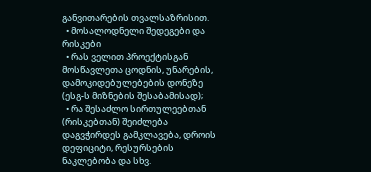განვითარების თვალსაზრისით.
  • მოსალოდნელი შედეგები და რისკები
  • რას ველით პროექტისგან მოსწავლეთა ცოდნის, უნარების, დამოკიდებულებების დონეზე (ესგ-ს მიზნების შესაბამისად);
  • რა შესაძლო სირთულეებთან (რისკებთან) შეიძლება დაგვჭირდეს გამკლავება, დროის დეფიციტი, რესურსების ნაკლებობა და სხვ.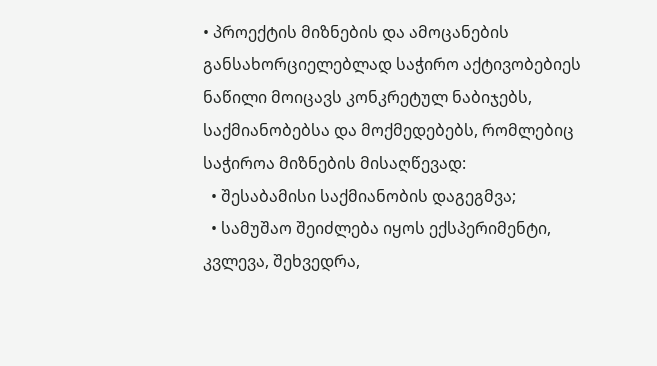• პროექტის მიზნების და ამოცანების განსახორციელებლად საჭირო აქტივობებიეს ნაწილი მოიცავს კონკრეტულ ნაბიჯებს, საქმიანობებსა და მოქმედებებს, რომლებიც საჭიროა მიზნების მისაღწევად:
  • შესაბამისი საქმიანობის დაგეგმვა;
  • სამუშაო შეიძლება იყოს ექსპერიმენტი, კვლევა, შეხვედრა,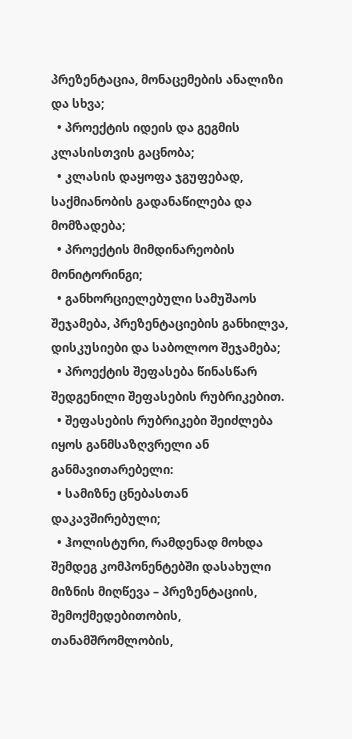პრეზენტაცია, მონაცემების ანალიზი და სხვა;
  • პროექტის იდეის და გეგმის კლასისთვის გაცნობა;
  • კლასის დაყოფა ჯგუფებად, საქმიანობის გადანაწილება და მომზადება;
  • პროექტის მიმდინარეობის მონიტორინგი;
  • განხორციელებული სამუშაოს შეჯამება, პრეზენტაციების განხილვა, დისკუსიები და საბოლოო შეჯამება;
  • პროექტის შეფასება წინასწარ შედგენილი შეფასების რუბრიკებით.
  • შეფასების რუბრიკები შეიძლება იყოს განმსაზღვრელი ან განმავითარებელი:
  • სამიზნე ცნებასთან დაკავშირებული;
  • ჰოლისტური, რამდენად მოხდა შემდეგ კომპონენტებში დასახული მიზნის მიღწევა – პრეზენტაციის, შემოქმედებითობის, თანამშრომლობის,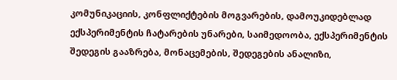კომუნიკაციის, კონფლიქტების მოგვარების, დამოუკიდებლად ექსპერიმენტის ჩატარების უნარები, საიმედოობა, ექსპერიმენტის შედეგის გააზრება, მონაცემების, შედეგების ანალიზი,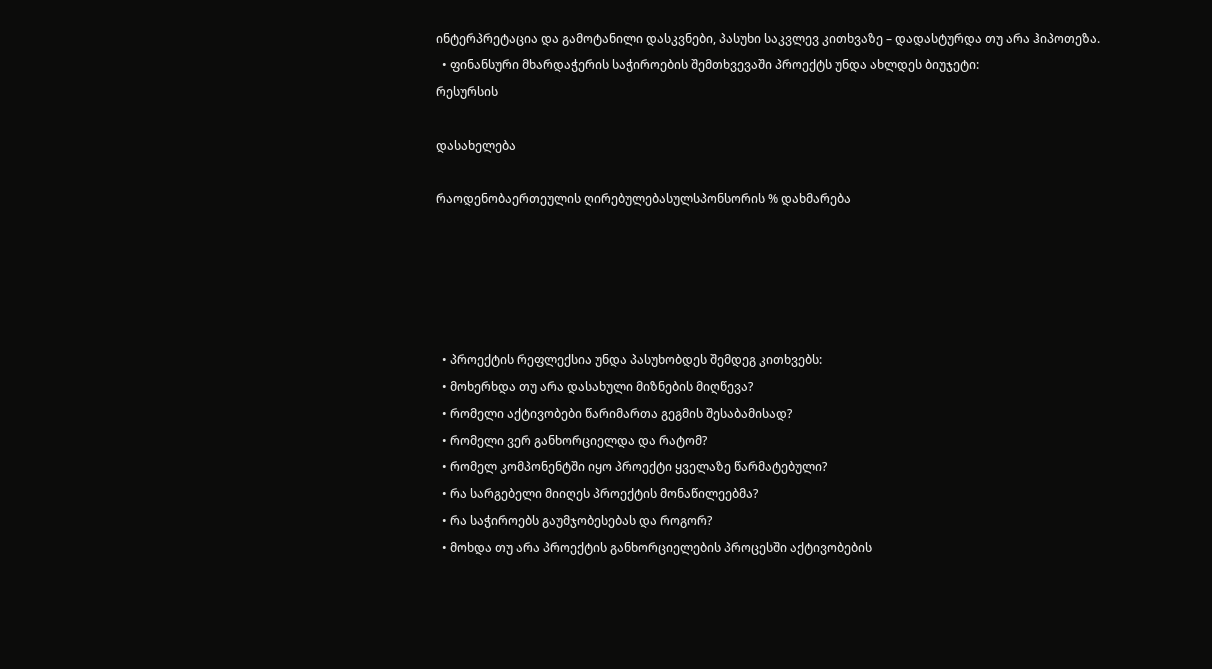ინტერპრეტაცია და გამოტანილი დასკვნები, პასუხი საკვლევ კითხვაზე – დადასტურდა თუ არა ჰიპოთეზა.
  • ფინანსური მხარდაჭერის საჭიროების შემთხვევაში პროექტს უნდა ახლდეს ბიუჯეტი:
რესურსის

დასახელება

რაოდენობაერთეულის ღირებულებასულსპონსორის % დახმარება





  • პროექტის რეფლექსია უნდა პასუხობდეს შემდეგ კითხვებს:
  • მოხერხდა თუ არა დასახული მიზნების მიღწევა?
  • რომელი აქტივობები წარიმართა გეგმის შესაბამისად?
  • რომელი ვერ განხორციელდა და რატომ?
  • რომელ კომპონენტში იყო პროექტი ყველაზე წარმატებული?
  • რა სარგებელი მიიღეს პროექტის მონაწილეებმა?
  • რა საჭიროებს გაუმჯობესებას და როგორ?
  • მოხდა თუ არა პროექტის განხორციელების პროცესში აქტივობების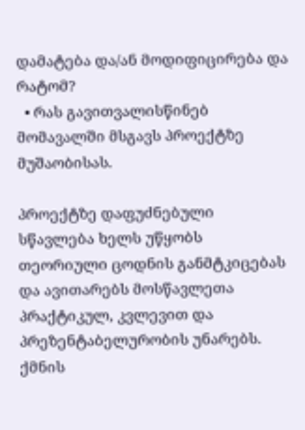დამატება და/ან მოდიფიცირება და რატომ?
  • რას გავითვალისწინებ მომავალში მსგავს პროექტზე მუშაობისას.

პროექტზე დაფუძნებული სწავლება ხელს უწყობს თეორიული ცოდნის განმტკიცებას და ავითარებს მოსწავლეთა პრაქტიკულ, კვლევით და პრეზენტაბელურობის უნარებს. ქმნის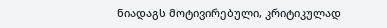ნიადაგს მოტივირებული, კრიტიკულად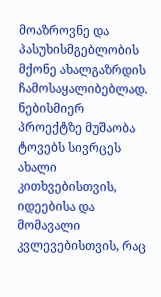მოაზროვნე და პასუხისმგებლობის მქონე ახალგაზრდის ჩამოსაყალიბებლად. ნებისმიერ პროექტზე მუშაობა ტოვებს სივრცეს ახალი კითხვებისთვის, იდეებისა და მომავალი კვლევებისთვის, რაც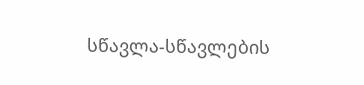სწავლა-სწავლების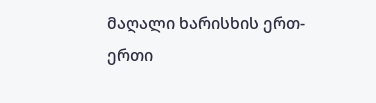მაღალი ხარისხის ერთ-ერთი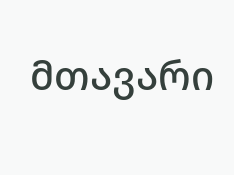მთავარი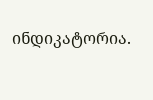ინდიკატორია.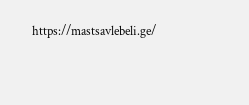https://mastsavlebeli.ge/